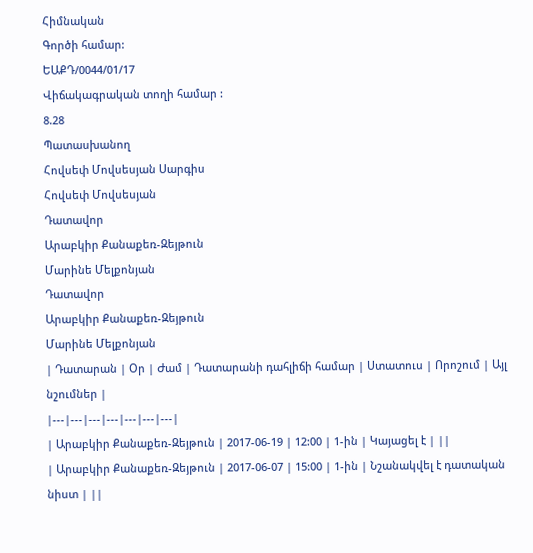Հիմնական
Գործի համար:
ԵԱՔԴ/0044/01/17
Վիճակագրական տողի համար :
8.28
Պատասխանող
Հովսեփ Մովսեսյան Սարգիս
Հովսեփ Մովսեսյան
Դատավոր
Արաբկիր Քանաքեռ-Զեյթուն
Մարինե Մելքոնյան
Դատավոր
Արաբկիր Քանաքեռ-Զեյթուն
Մարինե Մելքոնյան
| Դատարան | Օր | Ժամ | Դատարանի դահլիճի համար | Ստատուս | Որոշում | Այլ նշումներ |
|---|---|---|---|---|---|---|
| Արաբկիր Քանաքեռ-Զեյթուն | 2017-06-19 | 12:00 | 1-ին | Կայացել է | ||
| Արաբկիր Քանաքեռ-Զեյթուն | 2017-06-07 | 15:00 | 1-ին | Նշանակվել է դատական նիստ | ||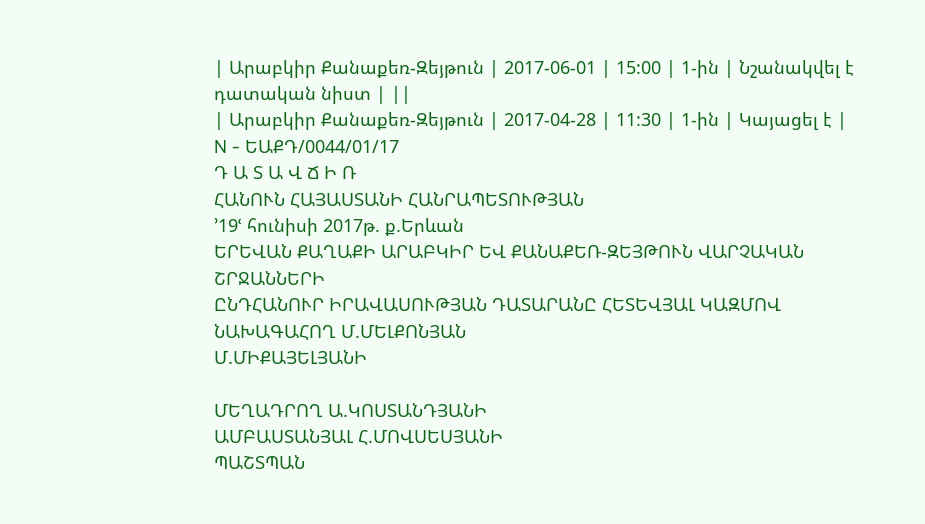| Արաբկիր Քանաքեռ-Զեյթուն | 2017-06-01 | 15:00 | 1-ին | Նշանակվել է դատական նիստ | ||
| Արաբկիր Քանաքեռ-Զեյթուն | 2017-04-28 | 11:30 | 1-ին | Կայացել է |
N - ԵԱՔԴ/0044/01/17
Դ Ա Տ Ա Վ Ճ Ի Ռ
ՀԱՆՈՒՆ ՀԱՅԱՍՏԱՆԻ ՀԱՆՐԱՊԵՏՈՒԹՅԱՆ
՚19ՙ հունիսի 2017թ. ք.Երևան
ԵՐԵՎԱՆ ՔԱՂԱՔԻ ԱՐԱԲԿԻՐ ԵՎ ՔԱՆԱՔԵՌ-ԶԵՅԹՈՒՆ ՎԱՐՉԱԿԱՆ ՇՐՋԱՆՆԵՐԻ
ԸՆԴՀԱՆՈՒՐ ԻՐԱՎԱՍՈՒԹՅԱՆ ԴԱՏԱՐԱՆԸ ՀԵՏԵՎՅԱԼ ԿԱԶՄՈՎ
ՆԱԽԱԳԱՀՈՂ Մ.ՄԵԼՔՈՆՅԱՆ
Մ.ՄԻՔԱՅԵԼՅԱՆԻ

ՄԵՂԱԴՐՈՂ Ա.ԿՈՍՏԱՆԴՅԱՆԻ
ԱՄԲԱՍՏԱՆՅԱԼ Հ.ՄՈՎՍԵՍՅԱՆԻ
ՊԱՇՏՊԱՆ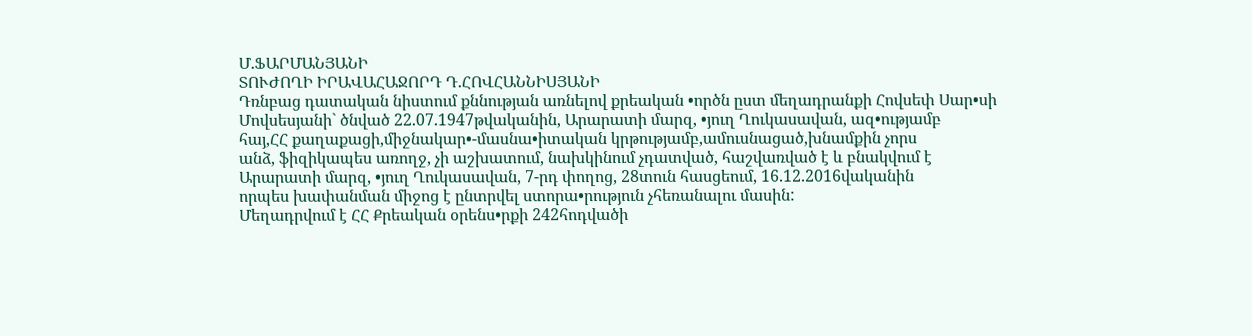Մ.ՖԱՐՄԱՆՅԱՆԻ
ՏՈՒԺՈՂԻ ԻՐԱՎԱՀԱՋՈՐԴ Դ.ՀՈՎՀԱՆՆԻՍՅԱՆԻ
Դռնբաց դատական նիստում քննության առնելով քրեական •ործն ըստ մեղադրանքի Հովսեփ Սար•սի Մովսեսյանի` ծնված 22.07.1947թվականին, Արարատի մարզ, •յուղ Ղուկասավան, ազ•ությամբ
հայ,ՀՀ քաղաքացի,միջնակար•-մասնա•իտական կրթությամբ,ամուսնացած,խնամքին չորս
անձ, ֆիզիկապես առողջ, չի աշխատում, նախկինում չդատված, հաշվառված է և բնակվում է
Արարատի մարզ, •յուղ Ղուկասավան, 7-րդ փողոց, 28տուն հասցեում, 16.12.2016վականին
որպես խափանման միջոց է ընտրվել ստորա•րություն չհեռանալու մասին:
Մեղադրվում է ՀՀ Քրեական օրենս•րքի 242հոդվածի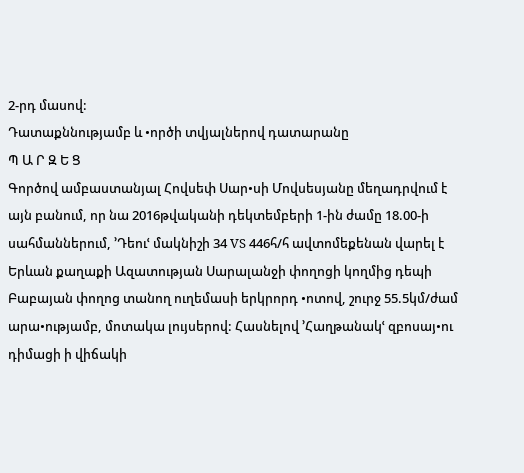2-րդ մասով:
Դատաքննությամբ և •ործի տվյալներով դատարանը
Պ Ա Ր Զ Ե Ց
Գործով ամբաստանյալ Հովսեփ Սար•սի Մովսեսյանը մեղադրվում է այն բանում, որ նա 2016թվականի դեկտեմբերի 1-ին ժամը 18.00-ի սահմաններում, ՚Դեուՙ մակնիշի 34 VS 446հ/հ ավտոմեքենան վարել է Երևան քաղաքի Ազատության Սարալանջի փողոցի կողմից դեպի Բաբայան փողոց տանող ուղեմասի երկրորդ •ոտով, շուրջ 55.5կմ/ժամ արա•ությամբ, մոտակա լույսերով: Հասնելով ՚Հաղթանակՙ զբոսայ•ու դիմացի ի վիճակի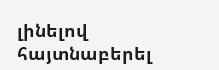լինելով հայտնաբերել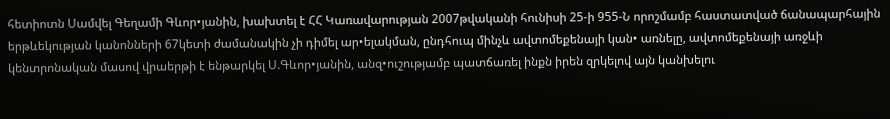հետիոտն Սամվել Գեղամի Գևոր•յանին, խախտել է ՀՀ Կառավարության 2007թվականի հունիսի 25-ի 955-Ն որոշմամբ հաստատված ճանապարհային երթևեկության կանոնների 67կետի ժամանակին չի դիմել ար•ելակման, ընդհուպ մինչև ավտոմեքենայի կան• առնելը, ավտոմեքենայի առջևի կենտրոնական մասով վրաերթի է ենթարկել Ս.Գևոր•յանին, անզ•ուշությամբ պատճառել ինքն իրեն զրկելով այն կանխելու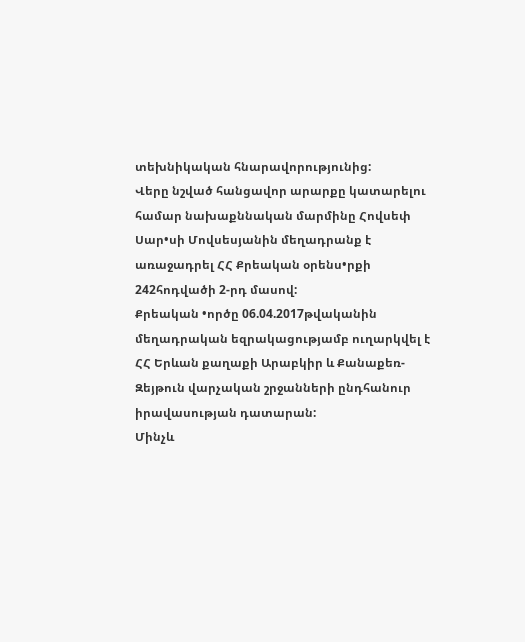տեխնիկական հնարավորությունից:
Վերը նշված հանցավոր արարքը կատարելու համար նախաքննական մարմինը Հովսեփ Սար•սի Մովսեսյանին մեղադրանք է առաջադրել ՀՀ Քրեական օրենս•րքի 242հոդվածի 2-րդ մասով:
Քրեական •ործը 06.04.2017թվականին մեղադրական եզրակացությամբ ուղարկվել է ՀՀ Երևան քաղաքի Արաբկիր և Քանաքեռ-Զեյթուն վարչական շրջանների ընդհանուր իրավասության դատարան:
Մինչև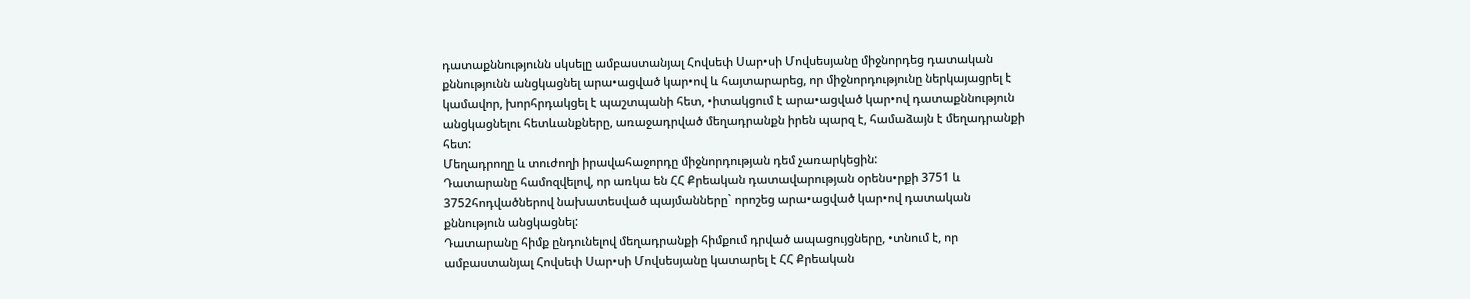դատաքննությունն սկսելը ամբաստանյալ Հովսեփ Սար•սի Մովսեսյանը միջնորդեց դատական քննությունն անցկացնել արա•ացված կար•ով և հայտարարեց, որ միջնորդությունը ներկայացրել է կամավոր, խորհրդակցել է պաշտպանի հետ, •իտակցում է արա•ացված կար•ով դատաքննություն անցկացնելու հետևանքները, առաջադրված մեղադրանքն իրեն պարզ է, համաձայն է մեղադրանքի հետ:
Մեղադրողը և տուժողի իրավահաջորդը միջնորդության դեմ չառարկեցին:
Դատարանը համոզվելով, որ առկա են ՀՀ Քրեական դատավարության օրենս•րքի 3751 և 3752հոդվածներով նախատեսված պայմանները` որոշեց արա•ացված կար•ով դատական քննություն անցկացնել:
Դատարանը հիմք ընդունելով մեղադրանքի հիմքում դրված ապացույցները, •տնում է, որ ամբաստանյալ Հովսեփ Սար•սի Մովսեսյանը կատարել է ՀՀ Քրեական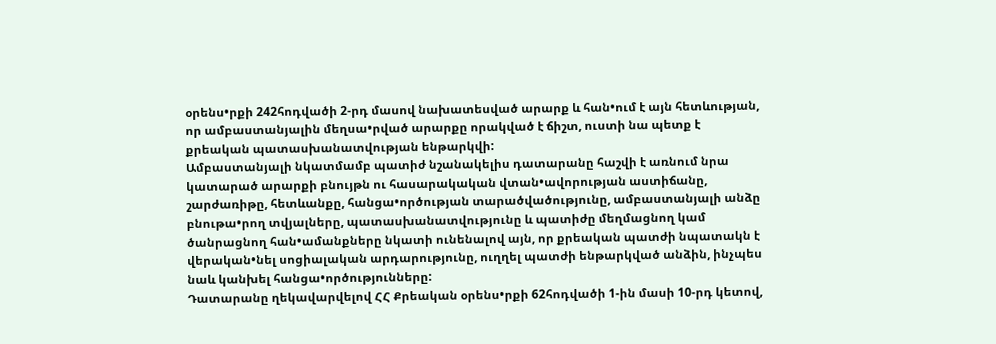օրենս•րքի 242հոդվածի 2-րդ մասով նախատեսված արարք և հան•ում է այն հետևության, որ ամբաստանյալին մեղսա•րված արարքը որակված է ճիշտ, ուստի նա պետք է քրեական պատասխանատվության ենթարկվի:
Ամբաստանյալի նկատմամբ պատիժ նշանակելիս դատարանը հաշվի է առնում նրա կատարած արարքի բնույթն ու հասարակական վտան•ավորության աստիճանը, շարժառիթը, հետևանքը, հանցա•ործության տարածվածությունը, ամբաստանյալի անձը բնութա•րող տվյալները, պատասխանատվությունը և պատիժը մեղմացնող կամ ծանրացնող հան•ամանքները նկատի ունենալով այն, որ քրեական պատժի նպատակն է վերական•նել սոցիալական արդարությունը, ուղղել պատժի ենթարկված անձին, ինչպես նաև կանխել հանցա•ործությունները:
Դատարանը ղեկավարվելով ՀՀ Քրեական օրենս•րքի 62հոդվածի 1-ին մասի 10-րդ կետով,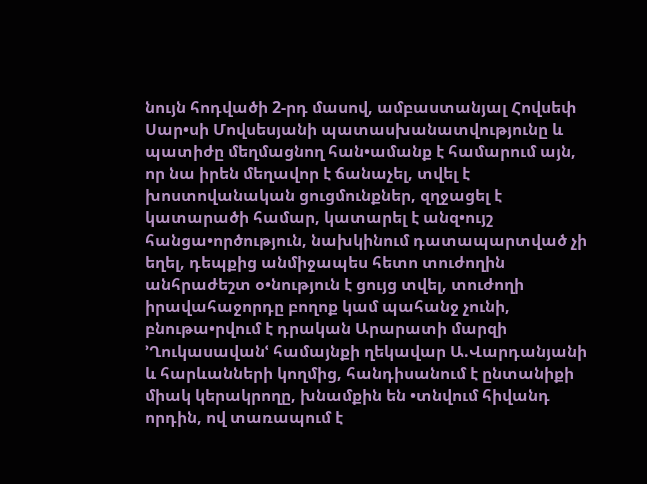նույն հոդվածի 2-րդ մասով, ամբաստանյալ Հովսեփ Սար•սի Մովսեսյանի պատասխանատվությունը և պատիժը մեղմացնող հան•ամանք է համարում այն, որ նա իրեն մեղավոր է ճանաչել, տվել է խոստովանական ցուցմունքներ, զղջացել է կատարածի համար, կատարել է անզ•ույշ հանցա•ործություն, նախկինում դատապարտված չի եղել, դեպքից անմիջապես հետո տուժողին անհրաժեշտ օ•նություն է ցույց տվել, տուժողի իրավահաջորդը բողոք կամ պահանջ չունի, բնութա•րվում է դրական Արարատի մարզի ՚Ղուկասավանՙ համայնքի ղեկավար Ա.Վարդանյանի և հարևանների կողմից, հանդիսանում է ընտանիքի միակ կերակրողը, խնամքին են •տնվում հիվանդ որդին, ով տառապում է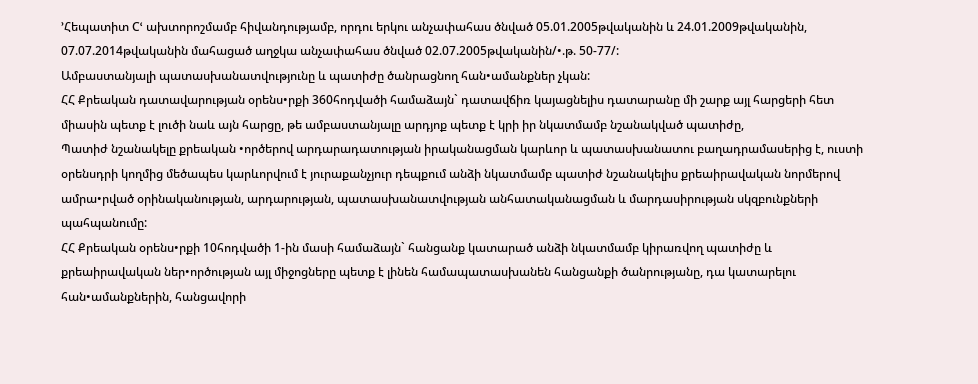՚Հեպատիտ Cՙ ախտորոշմամբ հիվանդությամբ, որդու երկու անչափահաս ծնված 05.01.2005թվականին և 24.01.2009թվականին, 07.07.2014թվականին մահացած աղջկա անչափահաս ծնված 02.07.2005թվականին/•.թ. 50-77/:
Ամբաստանյալի պատասխանատվությունը և պատիժը ծանրացնող հան•ամանքներ չկան:
ՀՀ Քրեական դատավարության օրենս•րքի 360հոդվածի համաձայն` դատավճիռ կայացնելիս դատարանը մի շարք այլ հարցերի հետ միասին պետք է լուծի նաև այն հարցը, թե ամբաստանյալը արդյոք պետք է կրի իր նկատմամբ նշանակված պատիժը,
Պատիժ նշանակելը քրեական •ործերով արդարադատության իրականացման կարևոր և պատասխանատու բաղադրամասերից է, ուստի օրենսդրի կողմից մեծապես կարևորվում է յուրաքանչյուր դեպքում անձի նկատմամբ պատիժ նշանակելիս քրեաիրավական նորմերով ամրա•րված օրինականության, արդարության, պատասխանատվության անհատականացման և մարդասիրության սկզբունքների պահպանումը:
ՀՀ Քրեական օրենս•րքի 10հոդվածի 1-ին մասի համաձայն` հանցանք կատարած անձի նկատմամբ կիրառվող պատիժը և քրեաիրավական ներ•ործության այլ միջոցները պետք է լինեն համապատասխանեն հանցանքի ծանրությանը, դա կատարելու հան•ամանքներին, հանցավորի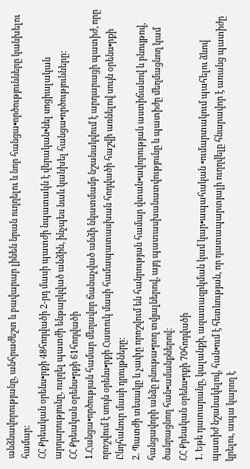անձնավորությանը, անհրաժեշտ և բավարար լինեն նրան ուղղելու և նոր հանցա•ործությունները կանխելու համար:
ՀՀ Քրեական օրենս•րքի 48հոդվածի 2-րդ մասի պատժի նպատակն է վերական•նել սոցիալական արդարությունը, ուղղել պատժի ենթարկված անձին, ինչպես նաև կանխել հանցա•ործությունները:
ՀՀ Քրեական օրենս•րքի 61հոդվածի
1.Հանցա•ործության համար մեղավոր ճանաչված անձի նկատմամբ նշանակվում է արդարացի պատիժ, որը որոշվում է սույն օրենս•րքի Հատուկ մասի համապատասխան հոդվածի հաշվի առնելով սույն օրենս•րքի Ընդհանուր մասի դրույթները:
2. Պատժի տեսակը և չափը որոշվում են հանրության համար վտան•ավորության աստիճանով և բնույթով, հանցավորի անձը բնութա•րող տվյալներով, այդ պատասխանատվությունը և պատիժը մեղմացնող կամ ծանրացնող հան•ամանքներով:
ՀՀ Քրեական օրենս•րքի 70հոդվածի
1. Եթե դատարանը, կալանքի, ազատազրկման կամ կար•ապահական •ումարտակում պահելու ձևով պատիժ նշանակելով, հան•ում է հետևության, որ դատապարտյալի ուղղվելը հնարավոր է առանց պատիժը կրելու, ապա կարող է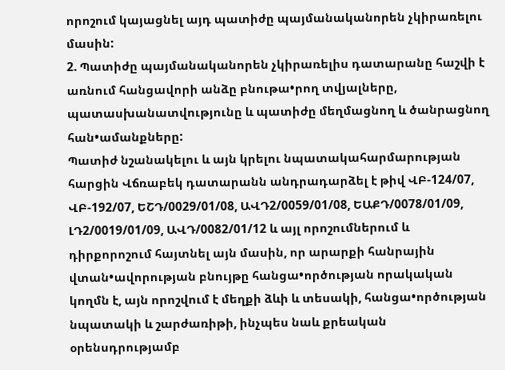որոշում կայացնել այդ պատիժը պայմանականորեն չկիրառելու մասին:
2. Պատիժը պայմանականորեն չկիրառելիս դատարանը հաշվի է առնում հանցավորի անձը բնութա•րող տվյալները, պատասխանատվությունը և պատիժը մեղմացնող և ծանրացնող հան•ամանքները:
Պատիժ նշանակելու և այն կրելու նպատակահարմարության հարցին Վճռաբեկ դատարանն անդրադարձել է թիվ ՎԲ-124/07, ՎԲ-192/07, ԵՇԴ/0029/01/08, ԱՎԴ2/0059/01/08, ԵԱՔԴ/0078/01/09, ԼԴ2/0019/01/09, ԱՎԴ/0082/01/12 և այլ որոշումներում և դիրքորոշում հայտնել այն մասին, որ արարքի հանրային վտան•ավորության բնույթը հանցա•ործության որակական կողմն է, այն որոշվում է մեղքի ձևի և տեսակի, հանցա•ործության նպատակի և շարժառիթի, ինչպես նաև քրեական օրենսդրությամբ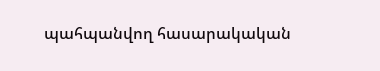պահպանվող հասարակական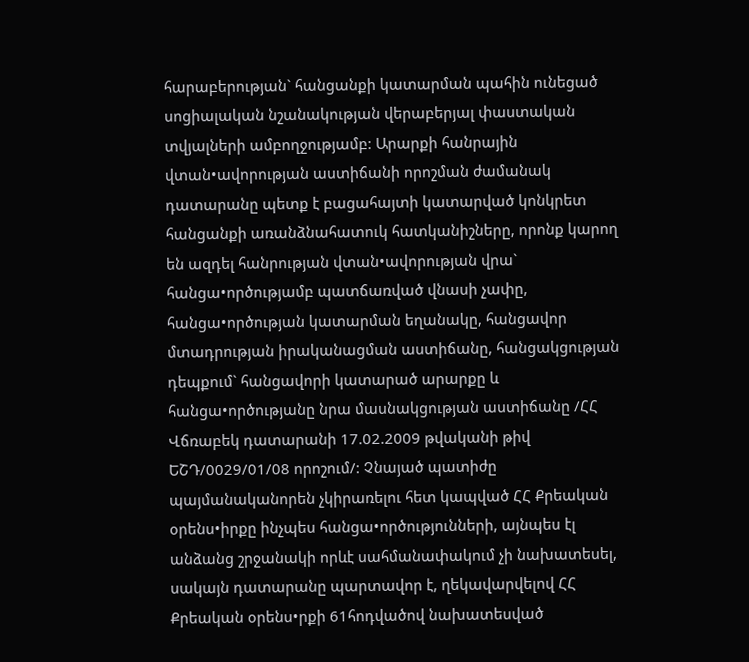հարաբերության` հանցանքի կատարման պահին ունեցած սոցիալական նշանակության վերաբերյալ փաստական տվյալների ամբողջությամբ: Արարքի հանրային վտան•ավորության աստիճանի որոշման ժամանակ դատարանը պետք է բացահայտի կատարված կոնկրետ հանցանքի առանձնահատուկ հատկանիշները, որոնք կարող են ազդել հանրության վտան•ավորության վրա` հանցա•ործությամբ պատճառված վնասի չափը, հանցա•ործության կատարման եղանակը, հանցավոր մտադրության իրականացման աստիճանը, հանցակցության դեպքում` հանցավորի կատարած արարքը և հանցա•ործությանը նրա մասնակցության աստիճանը /ՀՀ Վճռաբեկ դատարանի 17.02.2009 թվականի թիվ ԵՇԴ/0029/01/08 որոշում/: Չնայած պատիժը պայմանականորեն չկիրառելու հետ կապված ՀՀ Քրեական օրենս•իրքը ինչպես հանցա•ործությունների, այնպես էլ անձանց շրջանակի որևէ սահմանափակում չի նախատեսել, սակայն դատարանը պարտավոր է, ղեկավարվելով ՀՀ Քրեական օրենս•րքի 61հոդվածով նախատեսված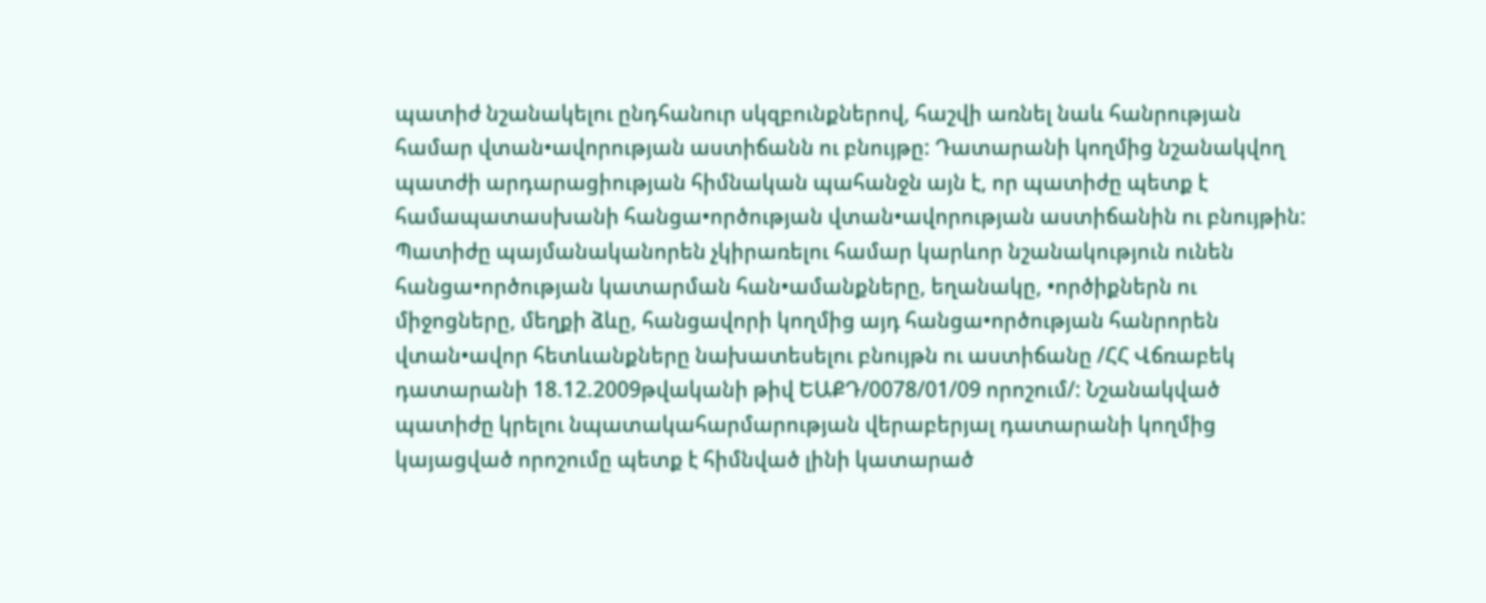պատիժ նշանակելու ընդհանուր սկզբունքներով, հաշվի առնել նաև հանրության համար վտան•ավորության աստիճանն ու բնույթը: Դատարանի կողմից նշանակվող պատժի արդարացիության հիմնական պահանջն այն է, որ պատիժը պետք է համապատասխանի հանցա•ործության վտան•ավորության աստիճանին ու բնույթին: Պատիժը պայմանականորեն չկիրառելու համար կարևոր նշանակություն ունեն հանցա•ործության կատարման հան•ամանքները, եղանակը, •ործիքներն ու միջոցները, մեղքի ձևը, հանցավորի կողմից այդ հանցա•ործության հանրորեն վտան•ավոր հետևանքները նախատեսելու բնույթն ու աստիճանը /ՀՀ Վճռաբեկ դատարանի 18.12.2009թվականի թիվ ԵԱՔԴ/0078/01/09 որոշում/: Նշանակված պատիժը կրելու նպատակահարմարության վերաբերյալ դատարանի կողմից կայացված որոշումը պետք է հիմնված լինի կատարած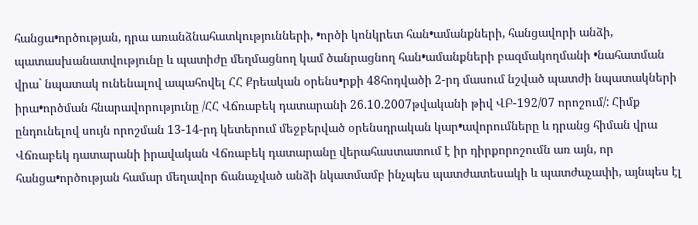հանցա•ործության, դրա առանձնահատկությունների, •ործի կոնկրետ հան•ամանքների, հանցավորի անձի, պատասխանատվությունը և պատիժը մեղմացնող կամ ծանրացնող հան•ամանքների բազմակողմանի •նահատման վրա` նպատակ ունենալով ապահովել ՀՀ Քրեական օրենս•րքի 48հոդվածի 2-րդ մասում նշված պատժի նպատակների իրա•ործման հնարավորությունը /ՀՀ Վճռաբեկ դատարանի 26.10.2007թվականի թիվ ՎԲ-192/07 որոշում/: Հիմք ընդունելով սույն որոշման 13-14-րդ կետերում մեջբերված օրենսդրական կար•ավորումները և դրանց հիման վրա Վճռաբեկ դատարանի իրավական Վճռաբեկ դատարանը վերահաստատում է իր դիրքորոշումն առ այն, որ հանցա•ործության համար մեղավոր ճանաչված անձի նկատմամբ ինչպես պատժատեսակի և պատժաչափի, այնպես էլ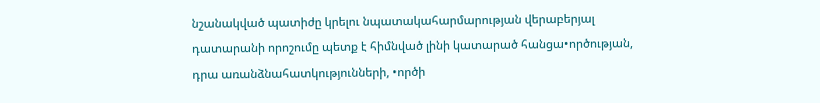նշանակված պատիժը կրելու նպատակահարմարության վերաբերյալ դատարանի որոշումը պետք է հիմնված լինի կատարած հանցա•ործության, դրա առանձնահատկությունների, •ործի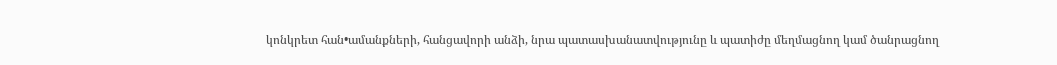կոնկրետ հան•ամանքների, հանցավորի անձի, նրա պատասխանատվությունը և պատիժը մեղմացնող կամ ծանրացնող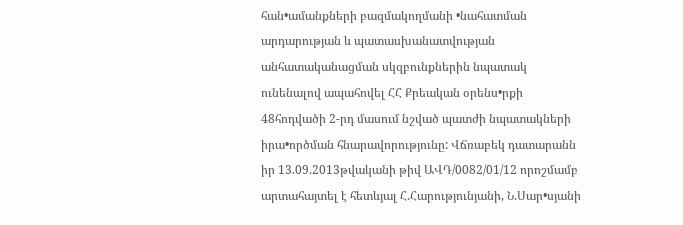հան•ամանքների բազմակողմանի •նահատման արդարության և պատասխանատվության անհատականացման սկզբունքներին նպատակ ունենալով ապահովել ՀՀ Քրեական օրենս•րքի 48հոդվածի 2-րդ մասում նշված պատժի նպատակների իրա•ործման հնարավորությունը: Վճռաբեկ դատարանն իր 13.09.2013թվականի թիվ ԱՎԴ/0082/01/12 որոշմամբ արտահայտել է հետևյալ Հ.Հարությունյանի, Ն.Սար•սյանի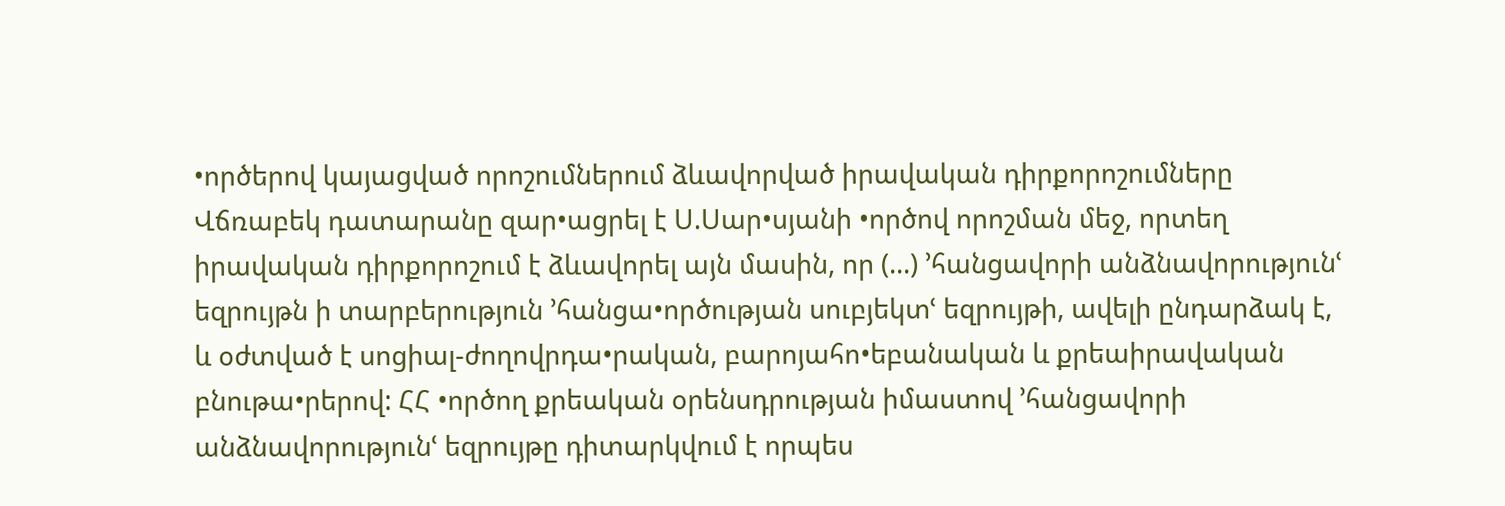•ործերով կայացված որոշումներում ձևավորված իրավական դիրքորոշումները Վճռաբեկ դատարանը զար•ացրել է Ս.Սար•սյանի •ործով որոշման մեջ, որտեղ իրավական դիրքորոշում է ձևավորել այն մասին, որ (...) ՚հանցավորի անձնավորությունՙ եզրույթն ի տարբերություն ՚հանցա•ործության սուբյեկտՙ եզրույթի, ավելի ընդարձակ է, և օժտված է սոցիալ-ժողովրդա•րական, բարոյահո•եբանական և քրեաիրավական բնութա•րերով: ՀՀ •ործող քրեական օրենսդրության իմաստով ՚հանցավորի անձնավորությունՙ եզրույթը դիտարկվում է որպես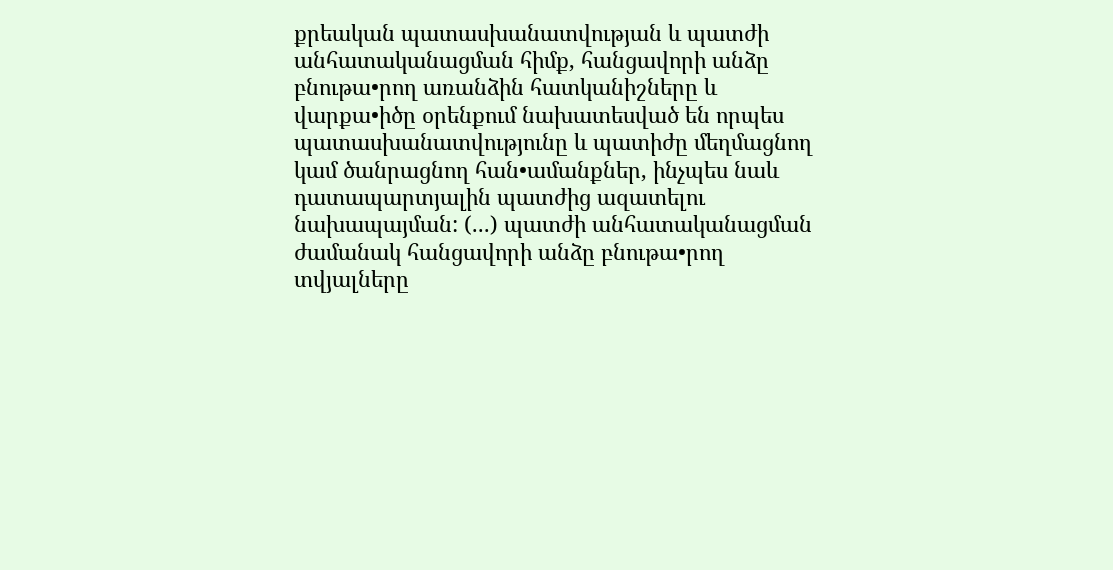քրեական պատասխանատվության և պատժի անհատականացման հիմք, հանցավորի անձը բնութա•րող առանձին հատկանիշները և վարքա•իծը օրենքում նախատեսված են որպես պատասխանատվությունը և պատիժը մեղմացնող կամ ծանրացնող հան•ամանքներ, ինչպես նաև դատապարտյալին պատժից ազատելու նախապայման: (...) պատժի անհատականացման ժամանակ հանցավորի անձը բնութա•րող տվյալները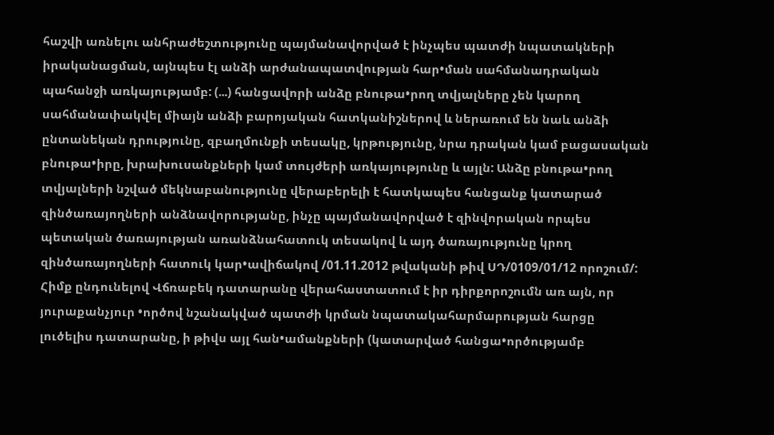հաշվի առնելու անհրաժեշտությունը պայմանավորված է ինչպես պատժի նպատակների իրականացման, այնպես էլ անձի արժանապատվության հար•ման սահմանադրական պահանջի առկայությամբ: (...) հանցավորի անձը բնութա•րող տվյալները չեն կարող սահմանափակվել միայն անձի բարոյական հատկանիշներով և ներառում են նաև անձի ընտանեկան դրությունը, զբաղմունքի տեսակը, կրթությունը, նրա դրական կամ բացասական բնութա•իրը, խրախուսանքների կամ տույժերի առկայությունը և այլն: Անձը բնութա•րող տվյալների նշված մեկնաբանությունը վերաբերելի է հատկապես հանցանք կատարած զինծառայողների անձնավորությանը, ինչը պայմանավորված է զինվորական որպես պետական ծառայության առանձնահատուկ տեսակով և այդ ծառայությունը կրող զինծառայողների հատուկ կար•ավիճակով /01.11.2012 թվականի թիվ ՍԴ/0109/01/12 որոշում/: Հիմք ընդունելով Վճռաբեկ դատարանը վերահաստատում է իր դիրքորոշումն առ այն, որ յուրաքանչյուր •ործով նշանակված պատժի կրման նպատակահարմարության հարցը լուծելիս դատարանը, ի թիվս այլ հան•ամանքների (կատարված հանցա•ործությամբ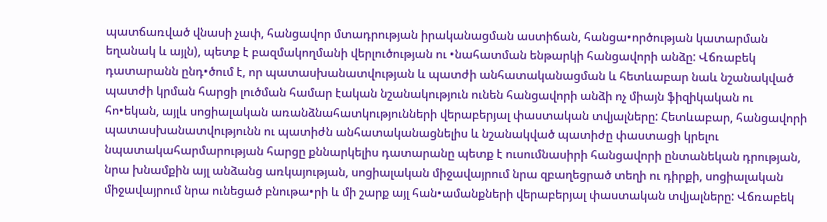պատճառված վնասի չափ, հանցավոր մտադրության իրականացման աստիճան, հանցա•ործության կատարման եղանակ և այլն), պետք է բազմակողմանի վերլուծության ու •նահատման ենթարկի հանցավորի անձը: Վճռաբեկ դատարանն ընդ•ծում է, որ պատասխանատվության և պատժի անհատականացման և հետևաբար նաև նշանակված պատժի կրման հարցի լուծման համար էական նշանակություն ունեն հանցավորի անձի ոչ միայն ֆիզիկական ու հո•եկան, այլև սոցիալական առանձնահատկությունների վերաբերյալ փաստական տվյալները: Հետևաբար, հանցավորի պատասխանատվությունն ու պատիժն անհատականացնելիս և նշանակված պատիժը փաստացի կրելու նպատակահարմարության հարցը քննարկելիս դատարանը պետք է ուսումնասիրի հանցավորի ընտանեկան դրության, նրա խնամքին այլ անձանց առկայության, սոցիալական միջավայրում նրա զբաղեցրած տեղի ու դիրքի, սոցիալական միջավայրում նրա ունեցած բնութա•րի և մի շարք այլ հան•ամանքների վերաբերյալ փաստական տվյալները: Վճռաբեկ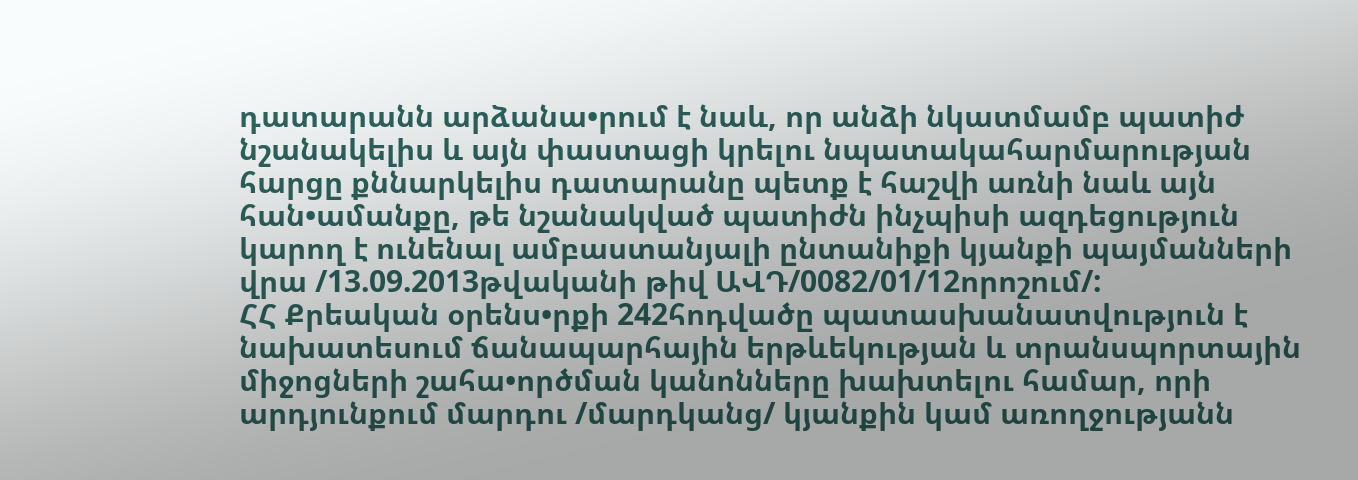դատարանն արձանա•րում է նաև, որ անձի նկատմամբ պատիժ նշանակելիս և այն փաստացի կրելու նպատակահարմարության հարցը քննարկելիս դատարանը պետք է հաշվի առնի նաև այն հան•ամանքը, թե նշանակված պատիժն ինչպիսի ազդեցություն կարող է ունենալ ամբաստանյալի ընտանիքի կյանքի պայմանների վրա /13.09.2013թվականի թիվ ԱՎԴ/0082/01/12որոշում/:
ՀՀ Քրեական օրենս•րքի 242հոդվածը պատասխանատվություն է նախատեսում ճանապարհային երթևեկության և տրանսպորտային միջոցների շահա•ործման կանոնները խախտելու համար, որի արդյունքում մարդու /մարդկանց/ կյանքին կամ առողջությանն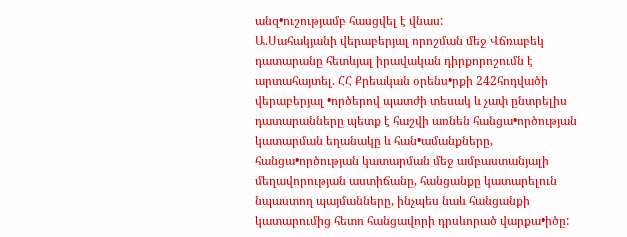անզ•ուշությամբ հասցվել է վնաս:
Ա.Սահակյանի վերաբերյալ որոշման մեջ Վճռաբեկ դատարանը հետևյալ իրավական դիրքորոշումն է արտահայտել. ՀՀ Քրեական օրենս•րքի 242հոդվածի վերաբերյալ •ործերով պատժի տեսակ և չափ ընտրելիս դատարանները պետք է հաշվի առնեն հանցա•ործության կատարման եղանակը և հան•ամանքները, հանցա•ործության կատարման մեջ ամբաստանյալի մեղավորության աստիճանը, հանցանքը կատարելուն նպաստող պայմանները, ինչպես նաև հանցանքի կատարումից հետո հանցավորի դրսևորած վարքա•իծը: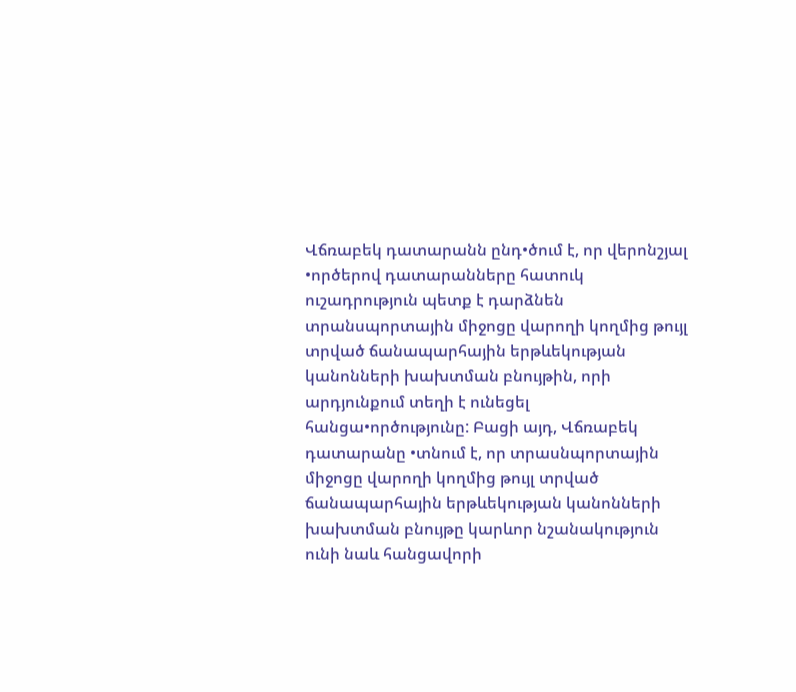Վճռաբեկ դատարանն ընդ•ծում է, որ վերոնշյալ •ործերով դատարանները հատուկ ուշադրություն պետք է դարձնեն տրանսպորտային միջոցը վարողի կողմից թույլ տրված ճանապարհային երթևեկության կանոնների խախտման բնույթին, որի արդյունքում տեղի է ունեցել հանցա•ործությունը: Բացի այդ, Վճռաբեկ դատարանը •տնում է, որ տրասնպորտային միջոցը վարողի կողմից թույլ տրված ճանապարհային երթևեկության կանոնների խախտման բնույթը կարևոր նշանակություն ունի նաև հանցավորի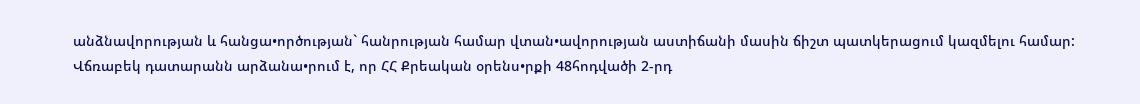անձնավորության և հանցա•ործության` հանրության համար վտան•ավորության աստիճանի մասին ճիշտ պատկերացում կազմելու համար: Վճռաբեկ դատարանն արձանա•րում է, որ ՀՀ Քրեական օրենս•րքի 48հոդվածի 2-րդ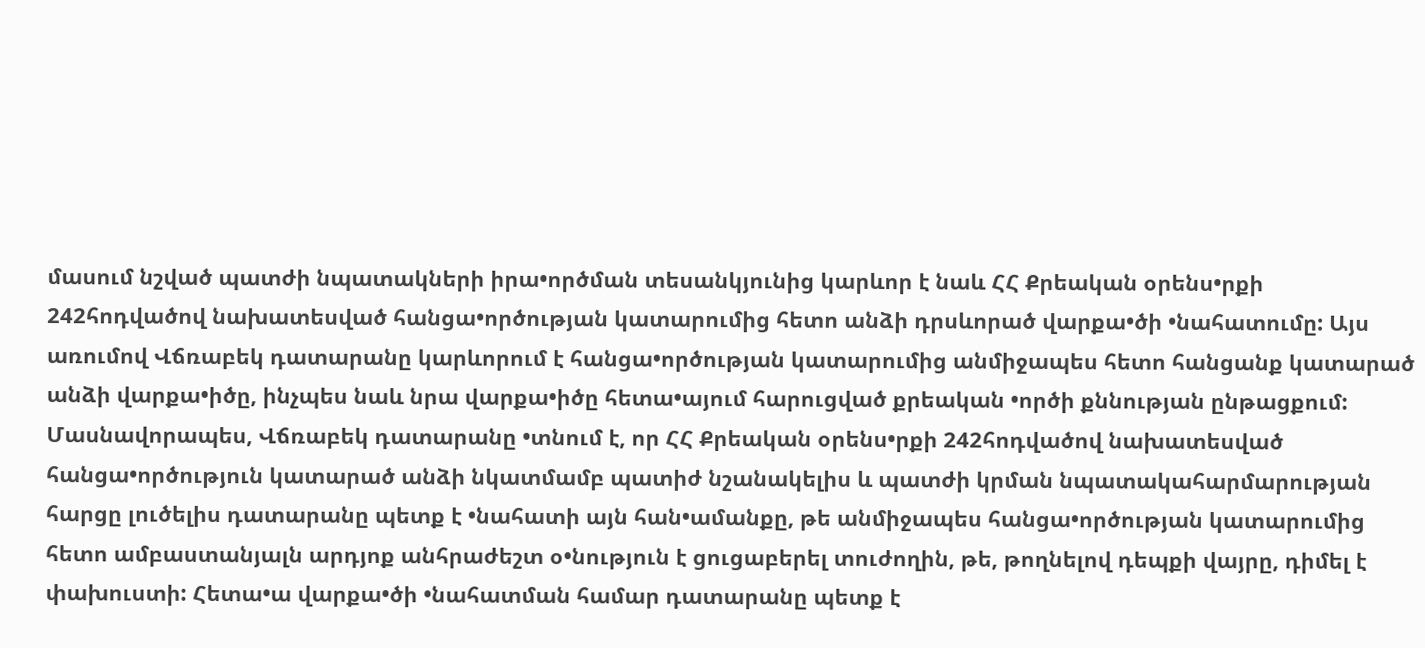մասում նշված պատժի նպատակների իրա•ործման տեսանկյունից կարևոր է նաև ՀՀ Քրեական օրենս•րքի 242հոդվածով նախատեսված հանցա•ործության կատարումից հետո անձի դրսևորած վարքա•ծի •նահատումը: Այս առումով Վճռաբեկ դատարանը կարևորում է հանցա•ործության կատարումից անմիջապես հետո հանցանք կատարած անձի վարքա•իծը, ինչպես նաև նրա վարքա•իծը հետա•այում հարուցված քրեական •ործի քննության ընթացքում: Մասնավորապես, Վճռաբեկ դատարանը •տնում է, որ ՀՀ Քրեական օրենս•րքի 242հոդվածով նախատեսված հանցա•ործություն կատարած անձի նկատմամբ պատիժ նշանակելիս և պատժի կրման նպատակահարմարության հարցը լուծելիս դատարանը պետք է •նահատի այն հան•ամանքը, թե անմիջապես հանցա•ործության կատարումից հետո ամբաստանյալն արդյոք անհրաժեշտ օ•նություն է ցուցաբերել տուժողին, թե, թողնելով դեպքի վայրը, դիմել է փախուստի: Հետա•ա վարքա•ծի •նահատման համար դատարանը պետք է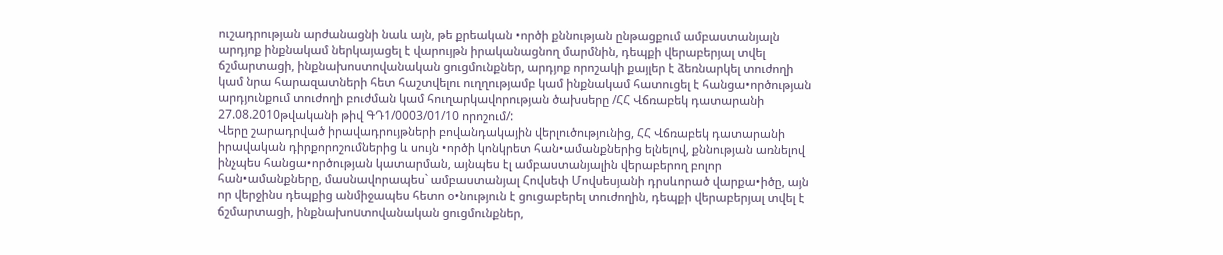ուշադրության արժանացնի նաև այն, թե քրեական •ործի քննության ընթացքում ամբաստանյալն արդյոք ինքնակամ ներկայացել է վարույթն իրականացնող մարմնին, դեպքի վերաբերյալ տվել ճշմարտացի, ինքնախոստովանական ցուցմունքներ, արդյոք որոշակի քայլեր է ձեռնարկել տուժողի կամ նրա հարազատների հետ հաշտվելու ուղղությամբ կամ ինքնակամ հատուցել է հանցա•ործության արդյունքում տուժողի բուժման կամ հուղարկավորության ծախսերը /ՀՀ Վճռաբեկ դատարանի 27.08.2010թվականի թիվ ԳԴ1/0003/01/10 որոշում/:
Վերը շարադրված իրավադրույթների բովանդակային վերլուծությունից, ՀՀ Վճռաբեկ դատարանի իրավական դիրքորոշումներից և սույն •ործի կոնկրետ հան•ամանքներից ելնելով, քննության առնելով ինչպես հանցա•ործության կատարման, այնպես էլ ամբաստանյալին վերաբերող բոլոր հան•ամանքները, մասնավորապես` ամբաստանյալ Հովսեփ Մովսեսյանի դրսևորած վարքա•իծը, այն որ վերջինս դեպքից անմիջապես հետո օ•նություն է ցուցաբերել տուժողին, դեպքի վերաբերյալ տվել է ճշմարտացի, ինքնախոuտովանական ցուցմունքներ,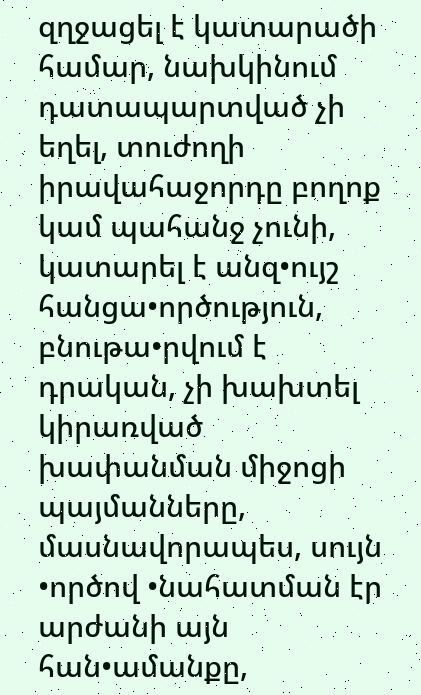զղջացել է կատարածի համար, նախկինում դատապարտված չի եղել, տուժողի իրավահաջորդը բողոք կամ պահանջ չունի, կատարել է անզ•ույշ հանցա•ործություն, բնութա•րվում է դրական, չի խախտել կիրառված խափանման միջոցի պայմանները, մասնավորապես, սույն •ործով •նահատման էր արժանի այն հան•ամանքը,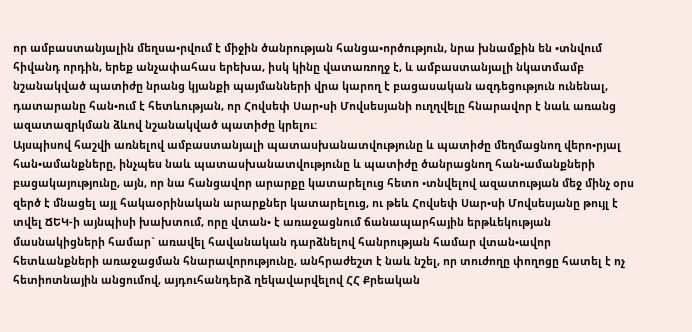որ ամբաստանյալին մեղսա•րվում է միջին ծանրության հանցա•ործություն, նրա խնամքին են •տնվում հիվանդ որդին, երեք անչափահաս երեխա, իսկ կինը վատառողջ է, և ամբաստանյալի նկատմամբ նշանակված պատիժը նրանց կյանքի պայմանների վրա կարող է բացասական ազդեցություն ունենալ, դատարանը հան•ում է հետևության, որ Հովսեփ Սար•սի Մովսեսյանի ուղղվելը հնարավոր է նաև առանց ազատազրկման ձևով նշանակված պատիժը կրելու:
Այսպիսով հաշվի առնելով ամբաստանյալի պատասխանատվությունը և պատիժը մեղմացնող վերո•րյալ հան•ամանքները, ինչպես նաև պատասխանատվությունը և պատիժը ծանրացնող հան•ամանքների բացակայությունը, այն, որ նա հանցավոր արարքը կատարելուց հետո •տնվելով ազատության մեջ մինչ օրս զերծ է մնացել այլ հակաօրինական արարքներ կատարելուց, ու թեև Հովսեփ Սար•սի Մովսեսյանը թույլ է տվել ՃԵԿ-ի այնպիսի խախտում, որը վտան• է առաջացնում ճանապարհային երթևեկության մասնակիցների համար` առավել հավանական դարձնելով հանրության համար վտան•ավոր հետևանքների առաջացման հնարավորությունը, անհրաժեշտ է նաև նշել, որ տուժողը փողոցը հատել է ոչ հետիոտնային անցումով, այդուհանդերձ ղեկավարվելով ՀՀ Քրեական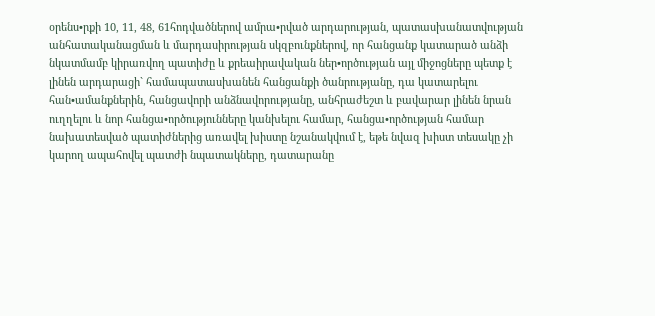օրենս•րքի 10, 11, 48, 61հոդվածներով ամրա•րված արդարության, պատասխանատվության անհատականացման և մարդասիրության սկզբունքներով, որ հանցանք կատարած անձի նկատմամբ կիրառվող պատիժը և քրեաիրավական ներ•ործության այլ միջոցները պետք է լինեն արդարացի` համապատասխանեն հանցանքի ծանրությանը, դա կատարելու հան•ամանքներին, հանցավորի անձնավորությանը, անհրաժեշտ և բավարար լինեն նրան ուղղելու և նոր հանցա•ործությունները կանխելու համար, հանցա•ործության համար նախատեսված պատիժներից առավել խիստը նշանակվում է, եթե նվազ խիստ տեսակը չի կարող ապահովել պատժի նպատակները, դատարանը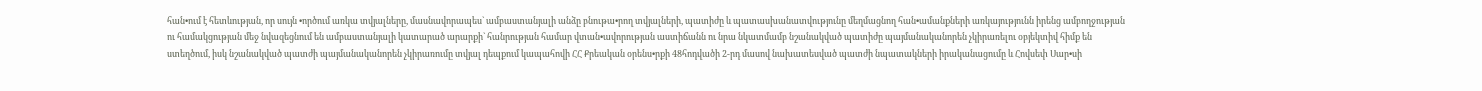հան•ում է հետևության, որ սույն •ործում առկա տվյալները, մասնավորապես` ամբաստանյալի անձը բնութա•րող տվյալների, պատիժը և պատասխանատվությունը մեղմացնող հան•ամանքների առկայությունն իրենց ամբողջության ու համակցության մեջ նվազեցնում են ամբաստանյալի կատարած արարքի` հանրության համար վտան•ավորության աստիճանն ու նրա նկատմամբ նշանակված պատիժը պայմանականորեն չկիրառելու օբյեկտիվ հիմք են ստեղծում, իսկ նշանակված պատժի պայմանականորեն չկիրառումը տվյալ դեպքում կապահովի ՀՀ Քրեական օրենս•րքի 48հոդվածի 2-րդ մասով նախատեսված պատժի նպատակների իրականացումը և Հովսեփ Սար•սի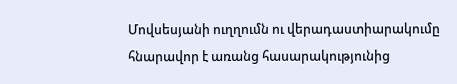Մովսեսյանի ուղղումն ու վերադաստիարակումը հնարավոր է առանց հասարակությունից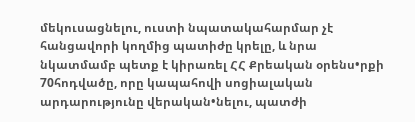մեկուսացնելու, ուստի նպատակահարմար չէ հանցավորի կողմից պատիժը կրելը, և նրա նկատմամբ պետք է կիրառել ՀՀ Քրեական օրենս•րքի 70հոդվածը, որը կապահովի սոցիալական արդարությունը վերական•նելու, պատժի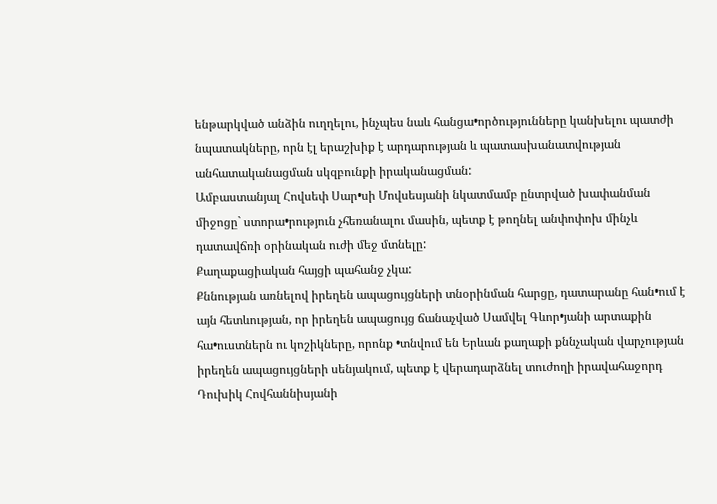ենթարկված անձին ուղղելու, ինչպես նաև հանցա•ործությունները կանխելու պատժի նպատակները, որն էլ երաշխիք է արդարության և պատասխանատվության անհատականացման սկզբունքի իրականացման:
Ամբաստանյալ Հովսեփ Սար•սի Մովսեսյանի նկատմամբ ընտրված խափանման միջոցը` ստորա•րություն չհեռանալու մասին, պետք է թողնել անփոփոխ մինչև դատավճռի օրինական ուժի մեջ մտնելը:
Քաղաքացիական հայցի պահանջ չկա:
Քննության առնելով իրեղեն ապացույցների տնօրինման հարցը, դատարանը հան•ում է այն հետևության, որ իրեղեն ապացույց ճանաչված Սամվել Գևոր•յանի արտաքին հա•ուստներն ու կոշիկները, որոնք •տնվում են Երևան քաղաքի քննչական վարչության իրեղեն ապացույցների սենյակում, պետք է վերադարձնել տուժողի իրավահաջորդ Դուխիկ Հովհաննիսյանի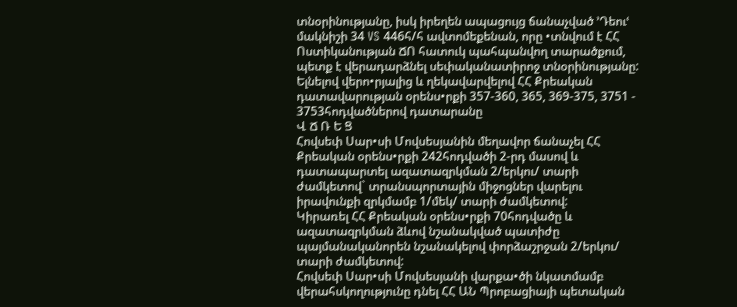տնօրինությանը, իսկ իրեղեն ապացույց ճանաչված ՚Դեուՙ մակնիշի 34 VS 446հ/հ ավտոմեքենան, որը •տնվում է ՀՀ Ոստիկանության ՃՈ հատուկ պահպանվող տարածքում, պետք է վերադարձնել սեփականատիրոջ տնօրինությանը:
Ելնելով վերո•րյալից և ղեկավարվելով ՀՀ Քրեական դատավարության օրենս•րքի 357-360, 365, 369-375, 3751 - 3753հոդվածներով դատարանը
Վ Ճ Ռ Ե Ց
Հովսեփ Սար•սի Մովսեսյանին մեղավոր ճանաչել ՀՀ Քրեական օրենս•րքի 242հոդվածի 2-րդ մասով և դատապարտել ազատազրկման 2/երկու/ տարի ժամկետով` տրանսպորտային միջոցներ վարելու իրավունքի զրկմամբ 1/մեկ/ տարի ժամկետով:
Կիրառել ՀՀ Քրեական օրենս•րքի 70հոդվածը և ազատազրկման ձևով նշանակված պատիժը պայմանականորեն նշանակելով փորձաշրջան 2/երկու/ տարի ժամկետով:
Հովսեփ Սար•սի Մովսեսյանի վարքա•ծի նկատմամբ վերահսկողությունը դնել ՀՀ ԱՆ Պրոբացիայի պետական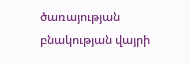ծառայության բնակության վայրի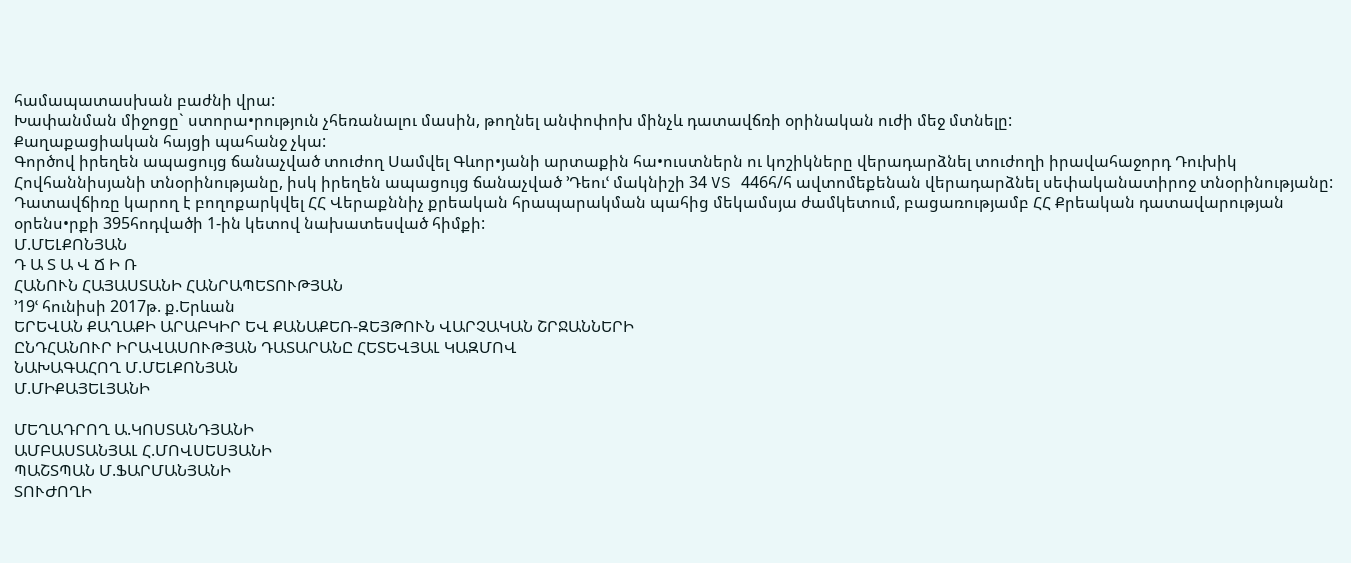համապատասխան բաժնի վրա:
Խափանման միջոցը` ստորա•րություն չհեռանալու մասին, թողնել անփոփոխ մինչև դատավճռի օրինական ուժի մեջ մտնելը:
Քաղաքացիական հայցի պահանջ չկա:
Գործով իրեղեն ապացույց ճանաչված տուժող Սամվել Գևոր•յանի արտաքին հա•ուստներն ու կոշիկները վերադարձնել տուժողի իրավահաջորդ Դուխիկ Հովհաննիսյանի տնօրինությանը, իսկ իրեղեն ապացույց ճանաչված ՚Դեուՙ մակնիշի 34 VS 446հ/հ ավտոմեքենան վերադարձնել սեփականատիրոջ տնօրինությանը:
Դատավճիռը կարող է բողոքարկվել ՀՀ Վերաքննիչ քրեական հրապարակման պահից մեկամսյա ժամկետում, բացառությամբ ՀՀ Քրեական դատավարության օրենս•րքի 395հոդվածի 1-ին կետով նախատեսված հիմքի:
Մ.ՄԵԼՔՈՆՅԱՆ
Դ Ա Տ Ա Վ Ճ Ի Ռ
ՀԱՆՈՒՆ ՀԱՅԱՍՏԱՆԻ ՀԱՆՐԱՊԵՏՈՒԹՅԱՆ
՚19ՙ հունիսի 2017թ. ք.Երևան
ԵՐԵՎԱՆ ՔԱՂԱՔԻ ԱՐԱԲԿԻՐ ԵՎ ՔԱՆԱՔԵՌ-ԶԵՅԹՈՒՆ ՎԱՐՉԱԿԱՆ ՇՐՋԱՆՆԵՐԻ
ԸՆԴՀԱՆՈՒՐ ԻՐԱՎԱՍՈՒԹՅԱՆ ԴԱՏԱՐԱՆԸ ՀԵՏԵՎՅԱԼ ԿԱԶՄՈՎ
ՆԱԽԱԳԱՀՈՂ Մ.ՄԵԼՔՈՆՅԱՆ
Մ.ՄԻՔԱՅԵԼՅԱՆԻ

ՄԵՂԱԴՐՈՂ Ա.ԿՈՍՏԱՆԴՅԱՆԻ
ԱՄԲԱՍՏԱՆՅԱԼ Հ.ՄՈՎՍԵՍՅԱՆԻ
ՊԱՇՏՊԱՆ Մ.ՖԱՐՄԱՆՅԱՆԻ
ՏՈՒԺՈՂԻ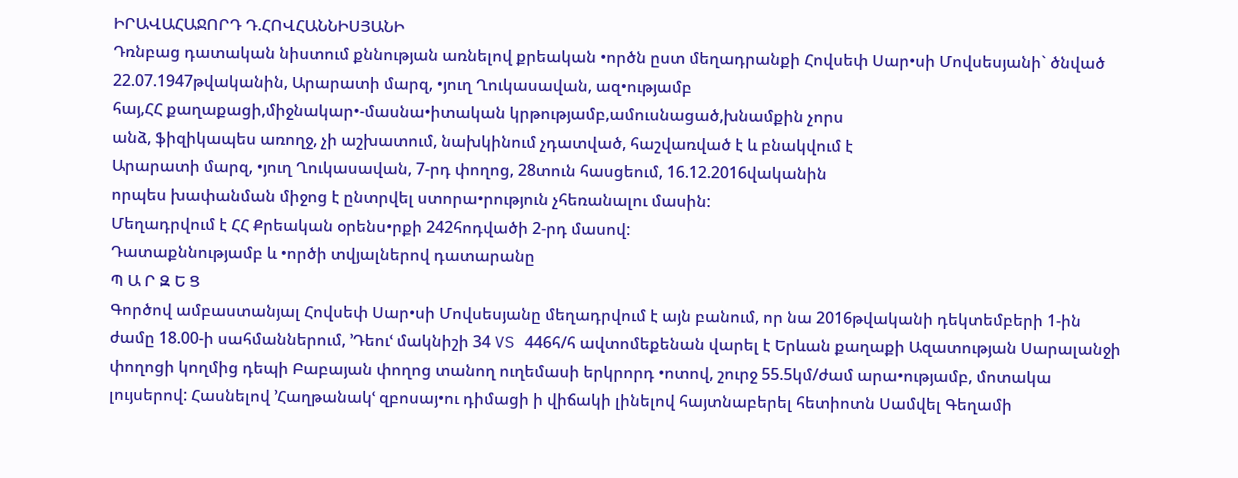ԻՐԱՎԱՀԱՋՈՐԴ Դ.ՀՈՎՀԱՆՆԻՍՅԱՆԻ
Դռնբաց դատական նիստում քննության առնելով քրեական •ործն ըստ մեղադրանքի Հովսեփ Սար•սի Մովսեսյանի` ծնված 22.07.1947թվականին, Արարատի մարզ, •յուղ Ղուկասավան, ազ•ությամբ
հայ,ՀՀ քաղաքացի,միջնակար•-մասնա•իտական կրթությամբ,ամուսնացած,խնամքին չորս
անձ, ֆիզիկապես առողջ, չի աշխատում, նախկինում չդատված, հաշվառված է և բնակվում է
Արարատի մարզ, •յուղ Ղուկասավան, 7-րդ փողոց, 28տուն հասցեում, 16.12.2016վականին
որպես խափանման միջոց է ընտրվել ստորա•րություն չհեռանալու մասին:
Մեղադրվում է ՀՀ Քրեական օրենս•րքի 242հոդվածի 2-րդ մասով:
Դատաքննությամբ և •ործի տվյալներով դատարանը
Պ Ա Ր Զ Ե Ց
Գործով ամբաստանյալ Հովսեփ Սար•սի Մովսեսյանը մեղադրվում է այն բանում, որ նա 2016թվականի դեկտեմբերի 1-ին ժամը 18.00-ի սահմաններում, ՚Դեուՙ մակնիշի 34 VS 446հ/հ ավտոմեքենան վարել է Երևան քաղաքի Ազատության Սարալանջի փողոցի կողմից դեպի Բաբայան փողոց տանող ուղեմասի երկրորդ •ոտով, շուրջ 55.5կմ/ժամ արա•ությամբ, մոտակա լույսերով: Հասնելով ՚Հաղթանակՙ զբոսայ•ու դիմացի ի վիճակի լինելով հայտնաբերել հետիոտն Սամվել Գեղամի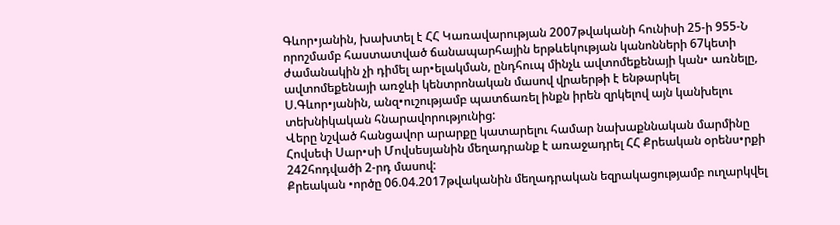Գևոր•յանին, խախտել է ՀՀ Կառավարության 2007թվականի հունիսի 25-ի 955-Ն որոշմամբ հաստատված ճանապարհային երթևեկության կանոնների 67կետի ժամանակին չի դիմել ար•ելակման, ընդհուպ մինչև ավտոմեքենայի կան• առնելը, ավտոմեքենայի առջևի կենտրոնական մասով վրաերթի է ենթարկել Ս.Գևոր•յանին, անզ•ուշությամբ պատճառել ինքն իրեն զրկելով այն կանխելու տեխնիկական հնարավորությունից:
Վերը նշված հանցավոր արարքը կատարելու համար նախաքննական մարմինը Հովսեփ Սար•սի Մովսեսյանին մեղադրանք է առաջադրել ՀՀ Քրեական օրենս•րքի 242հոդվածի 2-րդ մասով:
Քրեական •ործը 06.04.2017թվականին մեղադրական եզրակացությամբ ուղարկվել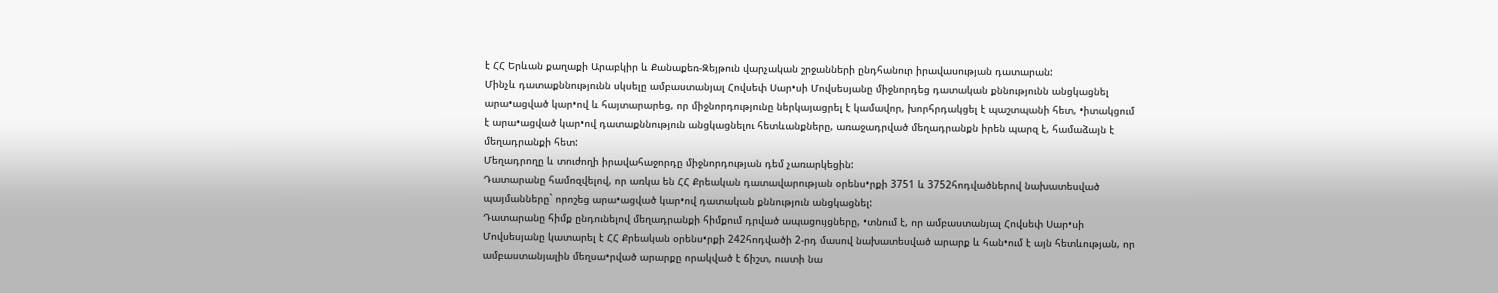է ՀՀ Երևան քաղաքի Արաբկիր և Քանաքեռ-Զեյթուն վարչական շրջանների ընդհանուր իրավասության դատարան:
Մինչև դատաքննությունն սկսելը ամբաստանյալ Հովսեփ Սար•սի Մովսեսյանը միջնորդեց դատական քննությունն անցկացնել արա•ացված կար•ով և հայտարարեց, որ միջնորդությունը ներկայացրել է կամավոր, խորհրդակցել է պաշտպանի հետ, •իտակցում է արա•ացված կար•ով դատաքննություն անցկացնելու հետևանքները, առաջադրված մեղադրանքն իրեն պարզ է, համաձայն է մեղադրանքի հետ:
Մեղադրողը և տուժողի իրավահաջորդը միջնորդության դեմ չառարկեցին:
Դատարանը համոզվելով, որ առկա են ՀՀ Քրեական դատավարության օրենս•րքի 3751 և 3752հոդվածներով նախատեսված պայմանները` որոշեց արա•ացված կար•ով դատական քննություն անցկացնել:
Դատարանը հիմք ընդունելով մեղադրանքի հիմքում դրված ապացույցները, •տնում է, որ ամբաստանյալ Հովսեփ Սար•սի Մովսեսյանը կատարել է ՀՀ Քրեական օրենս•րքի 242հոդվածի 2-րդ մասով նախատեսված արարք և հան•ում է այն հետևության, որ ամբաստանյալին մեղսա•րված արարքը որակված է ճիշտ, ուստի նա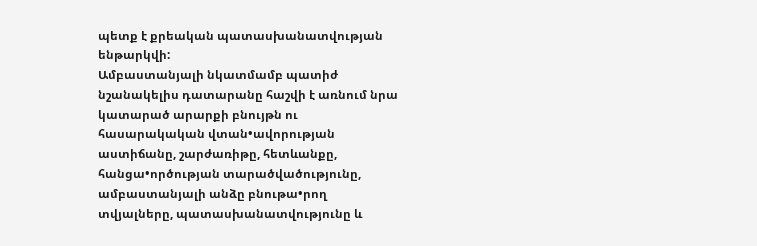պետք է քրեական պատասխանատվության ենթարկվի:
Ամբաստանյալի նկատմամբ պատիժ նշանակելիս դատարանը հաշվի է առնում նրա կատարած արարքի բնույթն ու հասարակական վտան•ավորության աստիճանը, շարժառիթը, հետևանքը, հանցա•ործության տարածվածությունը, ամբաստանյալի անձը բնութա•րող տվյալները, պատասխանատվությունը և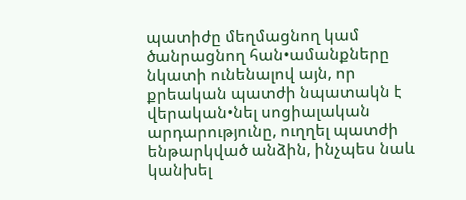պատիժը մեղմացնող կամ ծանրացնող հան•ամանքները նկատի ունենալով այն, որ քրեական պատժի նպատակն է վերական•նել սոցիալական արդարությունը, ուղղել պատժի ենթարկված անձին, ինչպես նաև կանխել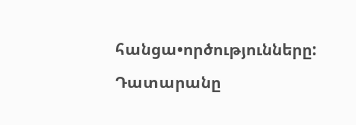հանցա•ործությունները:
Դատարանը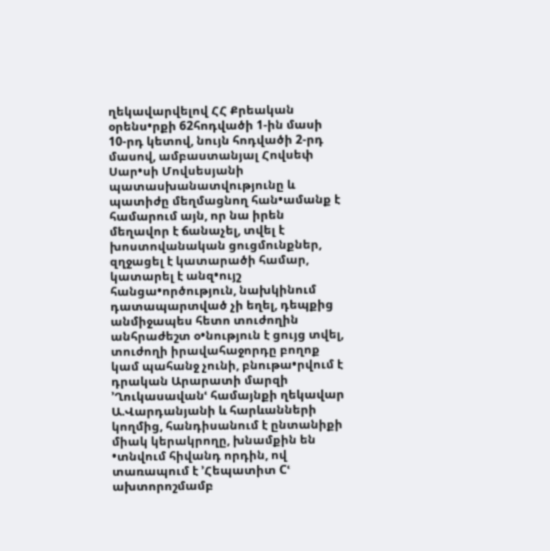ղեկավարվելով ՀՀ Քրեական օրենս•րքի 62հոդվածի 1-ին մասի 10-րդ կետով, նույն հոդվածի 2-րդ մասով, ամբաստանյալ Հովսեփ Սար•սի Մովսեսյանի պատասխանատվությունը և պատիժը մեղմացնող հան•ամանք է համարում այն, որ նա իրեն մեղավոր է ճանաչել, տվել է խոստովանական ցուցմունքներ, զղջացել է կատարածի համար, կատարել է անզ•ույշ հանցա•ործություն, նախկինում դատապարտված չի եղել, դեպքից անմիջապես հետո տուժողին անհրաժեշտ օ•նություն է ցույց տվել, տուժողի իրավահաջորդը բողոք կամ պահանջ չունի, բնութա•րվում է դրական Արարատի մարզի ՚Ղուկասավանՙ համայնքի ղեկավար Ա.Վարդանյանի և հարևանների կողմից, հանդիսանում է ընտանիքի միակ կերակրողը, խնամքին են •տնվում հիվանդ որդին, ով տառապում է ՚Հեպատիտ Cՙ ախտորոշմամբ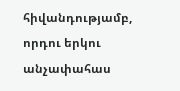հիվանդությամբ, որդու երկու անչափահաս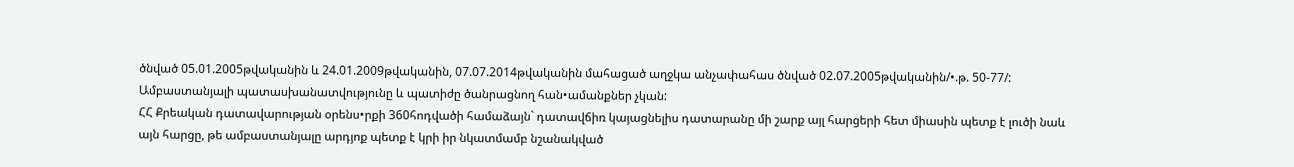ծնված 05.01.2005թվականին և 24.01.2009թվականին, 07.07.2014թվականին մահացած աղջկա անչափահաս ծնված 02.07.2005թվականին/•.թ. 50-77/:
Ամբաստանյալի պատասխանատվությունը և պատիժը ծանրացնող հան•ամանքներ չկան:
ՀՀ Քրեական դատավարության օրենս•րքի 360հոդվածի համաձայն` դատավճիռ կայացնելիս դատարանը մի շարք այլ հարցերի հետ միասին պետք է լուծի նաև այն հարցը, թե ամբաստանյալը արդյոք պետք է կրի իր նկատմամբ նշանակված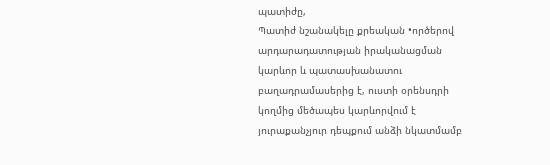պատիժը,
Պատիժ նշանակելը քրեական •ործերով արդարադատության իրականացման կարևոր և պատասխանատու բաղադրամասերից է, ուստի օրենսդրի կողմից մեծապես կարևորվում է յուրաքանչյուր դեպքում անձի նկատմամբ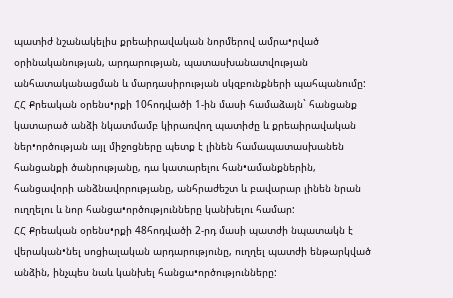պատիժ նշանակելիս քրեաիրավական նորմերով ամրա•րված օրինականության, արդարության, պատասխանատվության անհատականացման և մարդասիրության սկզբունքների պահպանումը:
ՀՀ Քրեական օրենս•րքի 10հոդվածի 1-ին մասի համաձայն` հանցանք կատարած անձի նկատմամբ կիրառվող պատիժը և քրեաիրավական ներ•ործության այլ միջոցները պետք է լինեն համապատասխանեն հանցանքի ծանրությանը, դա կատարելու հան•ամանքներին, հանցավորի անձնավորությանը, անհրաժեշտ և բավարար լինեն նրան ուղղելու և նոր հանցա•ործությունները կանխելու համար:
ՀՀ Քրեական օրենս•րքի 48հոդվածի 2-րդ մասի պատժի նպատակն է վերական•նել սոցիալական արդարությունը, ուղղել պատժի ենթարկված անձին, ինչպես նաև կանխել հանցա•ործությունները: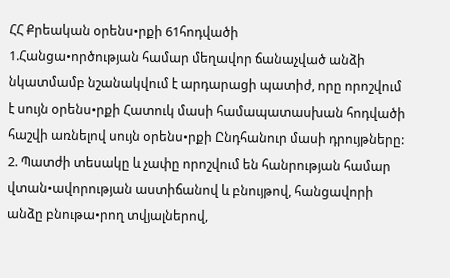ՀՀ Քրեական օրենս•րքի 61հոդվածի
1.Հանցա•ործության համար մեղավոր ճանաչված անձի նկատմամբ նշանակվում է արդարացի պատիժ, որը որոշվում է սույն օրենս•րքի Հատուկ մասի համապատասխան հոդվածի հաշվի առնելով սույն օրենս•րքի Ընդհանուր մասի դրույթները:
2. Պատժի տեսակը և չափը որոշվում են հանրության համար վտան•ավորության աստիճանով և բնույթով, հանցավորի անձը բնութա•րող տվյալներով,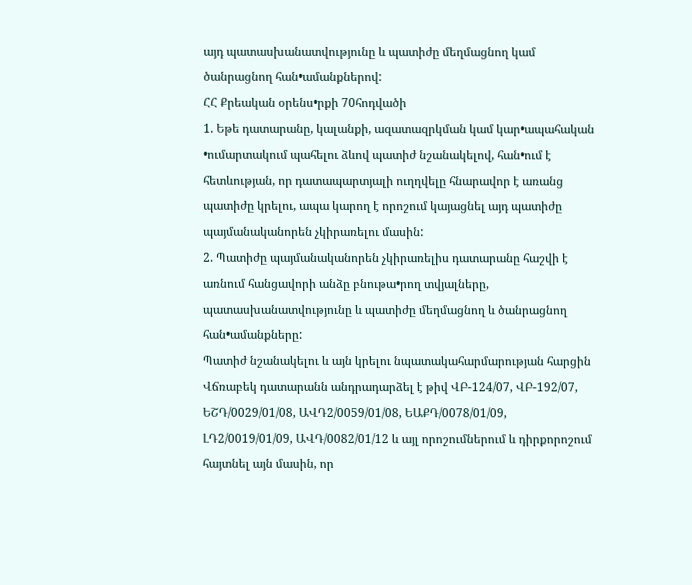այդ պատասխանատվությունը և պատիժը մեղմացնող կամ ծանրացնող հան•ամանքներով:
ՀՀ Քրեական օրենս•րքի 70հոդվածի
1. Եթե դատարանը, կալանքի, ազատազրկման կամ կար•ապահական •ումարտակում պահելու ձևով պատիժ նշանակելով, հան•ում է հետևության, որ դատապարտյալի ուղղվելը հնարավոր է առանց պատիժը կրելու, ապա կարող է որոշում կայացնել այդ պատիժը պայմանականորեն չկիրառելու մասին:
2. Պատիժը պայմանականորեն չկիրառելիս դատարանը հաշվի է առնում հանցավորի անձը բնութա•րող տվյալները, պատասխանատվությունը և պատիժը մեղմացնող և ծանրացնող հան•ամանքները:
Պատիժ նշանակելու և այն կրելու նպատակահարմարության հարցին Վճռաբեկ դատարանն անդրադարձել է թիվ ՎԲ-124/07, ՎԲ-192/07, ԵՇԴ/0029/01/08, ԱՎԴ2/0059/01/08, ԵԱՔԴ/0078/01/09, ԼԴ2/0019/01/09, ԱՎԴ/0082/01/12 և այլ որոշումներում և դիրքորոշում հայտնել այն մասին, որ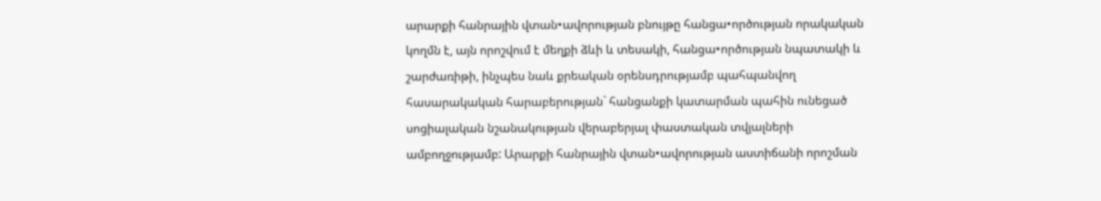արարքի հանրային վտան•ավորության բնույթը հանցա•ործության որակական կողմն է, այն որոշվում է մեղքի ձևի և տեսակի, հանցա•ործության նպատակի և շարժառիթի, ինչպես նաև քրեական օրենսդրությամբ պահպանվող հասարակական հարաբերության` հանցանքի կատարման պահին ունեցած սոցիալական նշանակության վերաբերյալ փաստական տվյալների ամբողջությամբ: Արարքի հանրային վտան•ավորության աստիճանի որոշման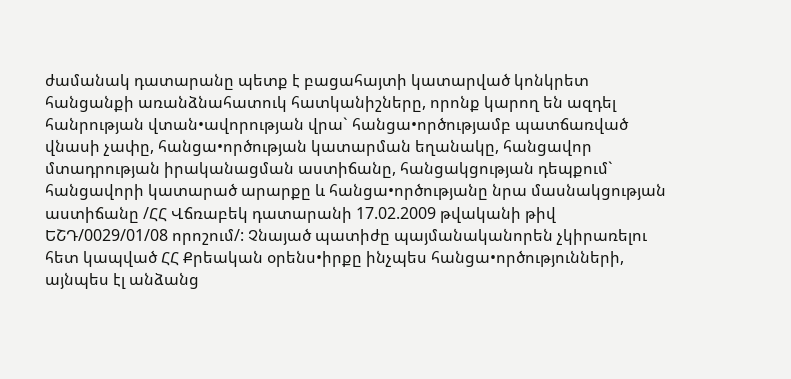ժամանակ դատարանը պետք է բացահայտի կատարված կոնկրետ հանցանքի առանձնահատուկ հատկանիշները, որոնք կարող են ազդել հանրության վտան•ավորության վրա` հանցա•ործությամբ պատճառված վնասի չափը, հանցա•ործության կատարման եղանակը, հանցավոր մտադրության իրականացման աստիճանը, հանցակցության դեպքում` հանցավորի կատարած արարքը և հանցա•ործությանը նրա մասնակցության աստիճանը /ՀՀ Վճռաբեկ դատարանի 17.02.2009 թվականի թիվ ԵՇԴ/0029/01/08 որոշում/: Չնայած պատիժը պայմանականորեն չկիրառելու հետ կապված ՀՀ Քրեական օրենս•իրքը ինչպես հանցա•ործությունների, այնպես էլ անձանց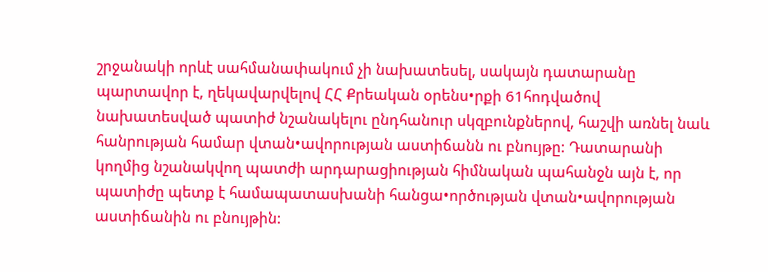շրջանակի որևէ սահմանափակում չի նախատեսել, սակայն դատարանը պարտավոր է, ղեկավարվելով ՀՀ Քրեական օրենս•րքի 61հոդվածով նախատեսված պատիժ նշանակելու ընդհանուր սկզբունքներով, հաշվի առնել նաև հանրության համար վտան•ավորության աստիճանն ու բնույթը: Դատարանի կողմից նշանակվող պատժի արդարացիության հիմնական պահանջն այն է, որ պատիժը պետք է համապատասխանի հանցա•ործության վտան•ավորության աստիճանին ու բնույթին: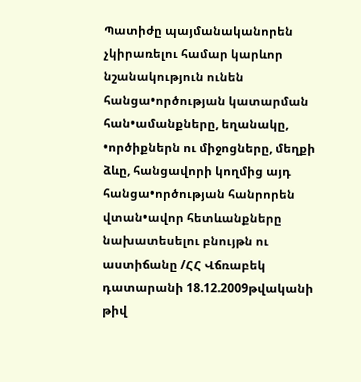Պատիժը պայմանականորեն չկիրառելու համար կարևոր նշանակություն ունեն հանցա•ործության կատարման հան•ամանքները, եղանակը, •ործիքներն ու միջոցները, մեղքի ձևը, հանցավորի կողմից այդ հանցա•ործության հանրորեն վտան•ավոր հետևանքները նախատեսելու բնույթն ու աստիճանը /ՀՀ Վճռաբեկ դատարանի 18.12.2009թվականի թիվ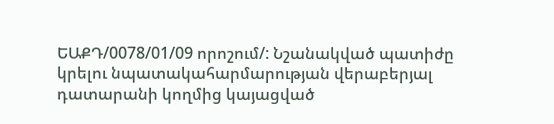ԵԱՔԴ/0078/01/09 որոշում/: Նշանակված պատիժը կրելու նպատակահարմարության վերաբերյալ դատարանի կողմից կայացված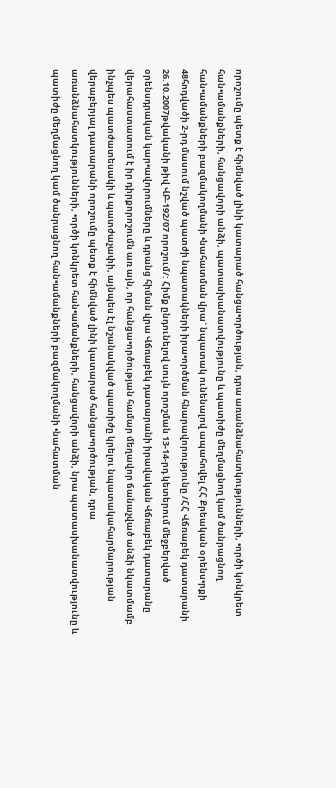որոշումը պետք է հիմնված լինի կատարած հանցա•ործության, դրա առանձնահատկությունների, •ործի կոնկրետ հան•ամանքների, հանցավորի անձի, պատասխանատվությունը և պատիժը մեղմացնող կամ ծանրացնող հան•ամանքների բազմակողմանի •նահատման վրա` նպատակ ունենալով ապահովել ՀՀ Քրեական օրենս•րքի 48հոդվածի 2-րդ մասում նշված պատժի նպատակների իրա•ործման հնարավորությունը /ՀՀ Վճռաբեկ դատարանի 26.10.2007թվականի թիվ ՎԲ-192/07 որոշում/: Հիմք ընդունելով սույն որոշման 13-14-րդ կետերում մեջբերված օրենսդրական կար•ավորումները և դրանց հիման վրա Վճռաբեկ դատարանի իրավական Վճռաբեկ դատարանը վերահաստատում է իր դիրքորոշումն առ այն, որ հանցա•ործության համար մեղավոր ճանաչված անձի նկատմամբ ինչպես պատժատեսակի և պատժաչափի, այնպես էլ նշանակված պատիժը կրելու նպատակահարմարության վերաբերյալ դատարանի որոշումը պետք է հիմնված լինի կատարած հանցա•ործության, դրա առանձնահատկությունների, •ործի կոնկրետ հան•ամանքների, հանցավորի անձի, նրա պատասխանատվությունը և պատիժը մեղմացնող կամ ծանրացնող հան•ամանքների բազմակողմանի •նահատման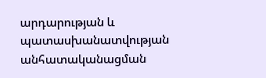արդարության և պատասխանատվության անհատականացման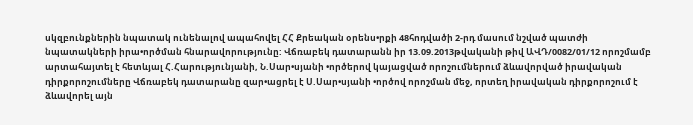սկզբունքներին նպատակ ունենալով ապահովել ՀՀ Քրեական օրենս•րքի 48հոդվածի 2-րդ մասում նշված պատժի նպատակների իրա•ործման հնարավորությունը: Վճռաբեկ դատարանն իր 13.09.2013թվականի թիվ ԱՎԴ/0082/01/12 որոշմամբ արտահայտել է հետևյալ Հ.Հարությունյանի, Ն.Սար•սյանի •ործերով կայացված որոշումներում ձևավորված իրավական դիրքորոշումները Վճռաբեկ դատարանը զար•ացրել է Ս.Սար•սյանի •ործով որոշման մեջ, որտեղ իրավական դիրքորոշում է ձևավորել այն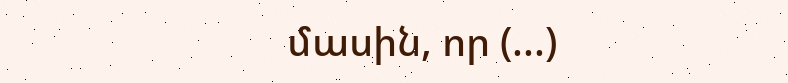մասին, որ (...)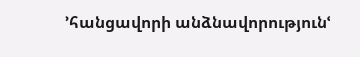՚հանցավորի անձնավորությունՙ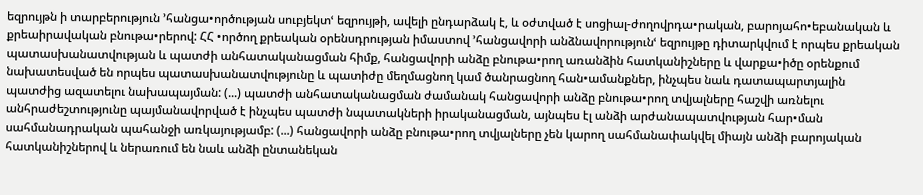եզրույթն ի տարբերություն ՚հանցա•ործության սուբյեկտՙ եզրույթի, ավելի ընդարձակ է, և օժտված է սոցիալ-ժողովրդա•րական, բարոյահո•եբանական և քրեաիրավական բնութա•րերով: ՀՀ •ործող քրեական օրենսդրության իմաստով ՚հանցավորի անձնավորությունՙ եզրույթը դիտարկվում է որպես քրեական պատասխանատվության և պատժի անհատականացման հիմք, հանցավորի անձը բնութա•րող առանձին հատկանիշները և վարքա•իծը օրենքում նախատեսված են որպես պատասխանատվությունը և պատիժը մեղմացնող կամ ծանրացնող հան•ամանքներ, ինչպես նաև դատապարտյալին պատժից ազատելու նախապայման: (...) պատժի անհատականացման ժամանակ հանցավորի անձը բնութա•րող տվյալները հաշվի առնելու անհրաժեշտությունը պայմանավորված է ինչպես պատժի նպատակների իրականացման, այնպես էլ անձի արժանապատվության հար•ման սահմանադրական պահանջի առկայությամբ: (...) հանցավորի անձը բնութա•րող տվյալները չեն կարող սահմանափակվել միայն անձի բարոյական հատկանիշներով և ներառում են նաև անձի ընտանեկան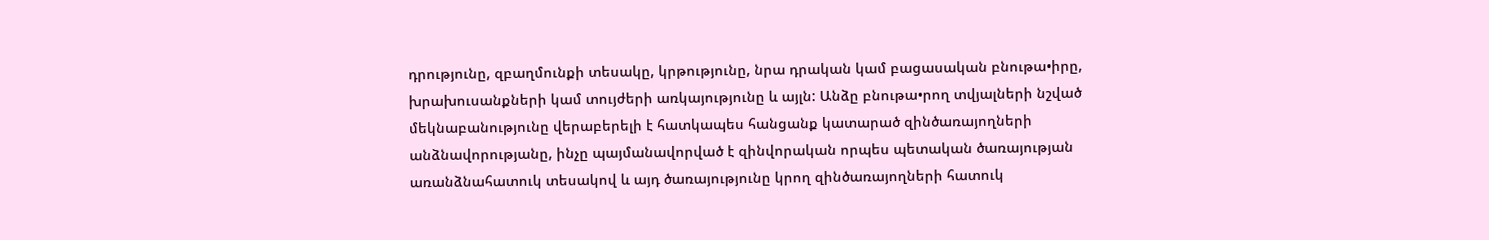դրությունը, զբաղմունքի տեսակը, կրթությունը, նրա դրական կամ բացասական բնութա•իրը, խրախուսանքների կամ տույժերի առկայությունը և այլն: Անձը բնութա•րող տվյալների նշված մեկնաբանությունը վերաբերելի է հատկապես հանցանք կատարած զինծառայողների անձնավորությանը, ինչը պայմանավորված է զինվորական որպես պետական ծառայության առանձնահատուկ տեսակով և այդ ծառայությունը կրող զինծառայողների հատուկ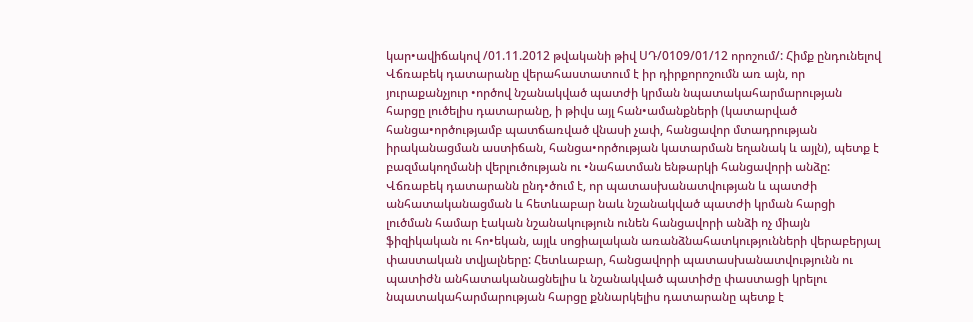կար•ավիճակով /01.11.2012 թվականի թիվ ՍԴ/0109/01/12 որոշում/: Հիմք ընդունելով Վճռաբեկ դատարանը վերահաստատում է իր դիրքորոշումն առ այն, որ յուրաքանչյուր •ործով նշանակված պատժի կրման նպատակահարմարության հարցը լուծելիս դատարանը, ի թիվս այլ հան•ամանքների (կատարված հանցա•ործությամբ պատճառված վնասի չափ, հանցավոր մտադրության իրականացման աստիճան, հանցա•ործության կատարման եղանակ և այլն), պետք է բազմակողմանի վերլուծության ու •նահատման ենթարկի հանցավորի անձը: Վճռաբեկ դատարանն ընդ•ծում է, որ պատասխանատվության և պատժի անհատականացման և հետևաբար նաև նշանակված պատժի կրման հարցի լուծման համար էական նշանակություն ունեն հանցավորի անձի ոչ միայն ֆիզիկական ու հո•եկան, այլև սոցիալական առանձնահատկությունների վերաբերյալ փաստական տվյալները: Հետևաբար, հանցավորի պատասխանատվությունն ու պատիժն անհատականացնելիս և նշանակված պատիժը փաստացի կրելու նպատակահարմարության հարցը քննարկելիս դատարանը պետք է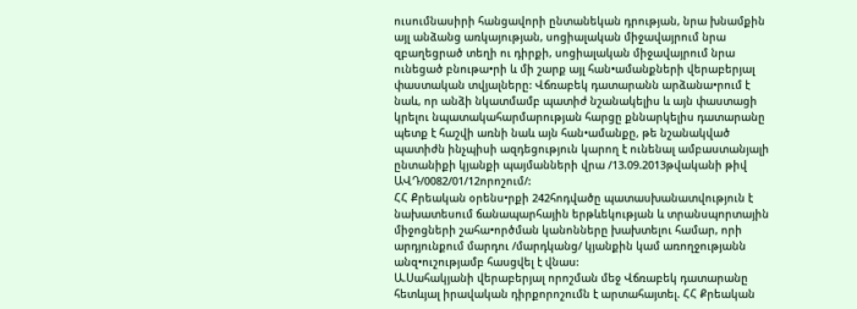ուսումնասիրի հանցավորի ընտանեկան դրության, նրա խնամքին այլ անձանց առկայության, սոցիալական միջավայրում նրա զբաղեցրած տեղի ու դիրքի, սոցիալական միջավայրում նրա ունեցած բնութա•րի և մի շարք այլ հան•ամանքների վերաբերյալ փաստական տվյալները: Վճռաբեկ դատարանն արձանա•րում է նաև, որ անձի նկատմամբ պատիժ նշանակելիս և այն փաստացի կրելու նպատակահարմարության հարցը քննարկելիս դատարանը պետք է հաշվի առնի նաև այն հան•ամանքը, թե նշանակված պատիժն ինչպիսի ազդեցություն կարող է ունենալ ամբաստանյալի ընտանիքի կյանքի պայմանների վրա /13.09.2013թվականի թիվ ԱՎԴ/0082/01/12որոշում/:
ՀՀ Քրեական օրենս•րքի 242հոդվածը պատասխանատվություն է նախատեսում ճանապարհային երթևեկության և տրանսպորտային միջոցների շահա•ործման կանոնները խախտելու համար, որի արդյունքում մարդու /մարդկանց/ կյանքին կամ առողջությանն անզ•ուշությամբ հասցվել է վնաս:
Ա.Սահակյանի վերաբերյալ որոշման մեջ Վճռաբեկ դատարանը հետևյալ իրավական դիրքորոշումն է արտահայտել. ՀՀ Քրեական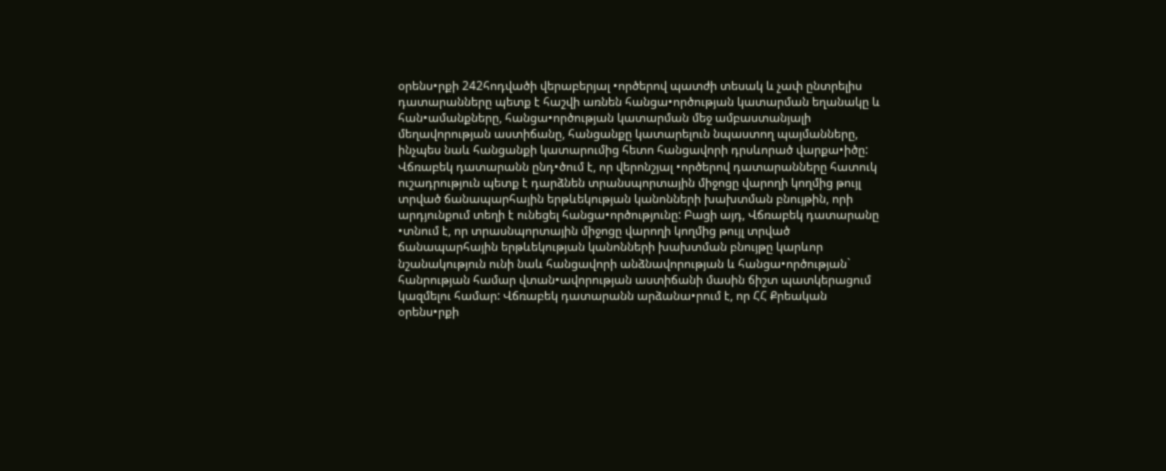օրենս•րքի 242հոդվածի վերաբերյալ •ործերով պատժի տեսակ և չափ ընտրելիս դատարանները պետք է հաշվի առնեն հանցա•ործության կատարման եղանակը և հան•ամանքները, հանցա•ործության կատարման մեջ ամբաստանյալի մեղավորության աստիճանը, հանցանքը կատարելուն նպաստող պայմանները, ինչպես նաև հանցանքի կատարումից հետո հանցավորի դրսևորած վարքա•իծը: Վճռաբեկ դատարանն ընդ•ծում է, որ վերոնշյալ •ործերով դատարանները հատուկ ուշադրություն պետք է դարձնեն տրանսպորտային միջոցը վարողի կողմից թույլ տրված ճանապարհային երթևեկության կանոնների խախտման բնույթին, որի արդյունքում տեղի է ունեցել հանցա•ործությունը: Բացի այդ, Վճռաբեկ դատարանը •տնում է, որ տրասնպորտային միջոցը վարողի կողմից թույլ տրված ճանապարհային երթևեկության կանոնների խախտման բնույթը կարևոր նշանակություն ունի նաև հանցավորի անձնավորության և հանցա•ործության` հանրության համար վտան•ավորության աստիճանի մասին ճիշտ պատկերացում կազմելու համար: Վճռաբեկ դատարանն արձանա•րում է, որ ՀՀ Քրեական օրենս•րքի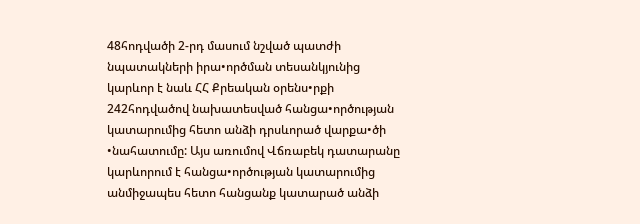48հոդվածի 2-րդ մասում նշված պատժի նպատակների իրա•ործման տեսանկյունից կարևոր է նաև ՀՀ Քրեական օրենս•րքի 242հոդվածով նախատեսված հանցա•ործության կատարումից հետո անձի դրսևորած վարքա•ծի •նահատումը: Այս առումով Վճռաբեկ դատարանը կարևորում է հանցա•ործության կատարումից անմիջապես հետո հանցանք կատարած անձի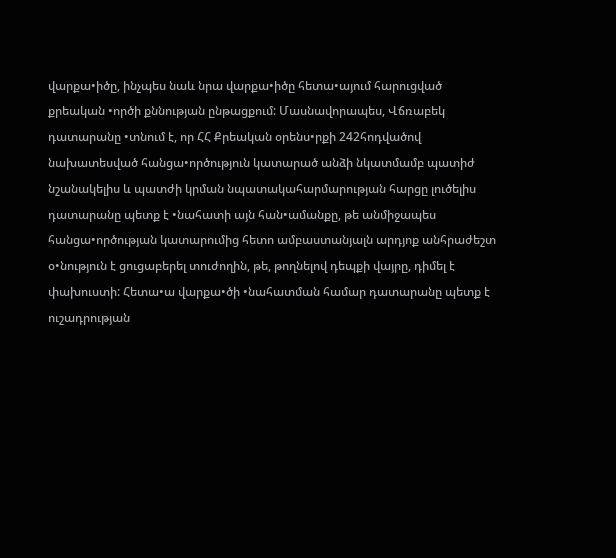վարքա•իծը, ինչպես նաև նրա վարքա•իծը հետա•այում հարուցված քրեական •ործի քննության ընթացքում: Մասնավորապես, Վճռաբեկ դատարանը •տնում է, որ ՀՀ Քրեական օրենս•րքի 242հոդվածով նախատեսված հանցա•ործություն կատարած անձի նկատմամբ պատիժ նշանակելիս և պատժի կրման նպատակահարմարության հարցը լուծելիս դատարանը պետք է •նահատի այն հան•ամանքը, թե անմիջապես հանցա•ործության կատարումից հետո ամբաստանյալն արդյոք անհրաժեշտ օ•նություն է ցուցաբերել տուժողին, թե, թողնելով դեպքի վայրը, դիմել է փախուստի: Հետա•ա վարքա•ծի •նահատման համար դատարանը պետք է ուշադրության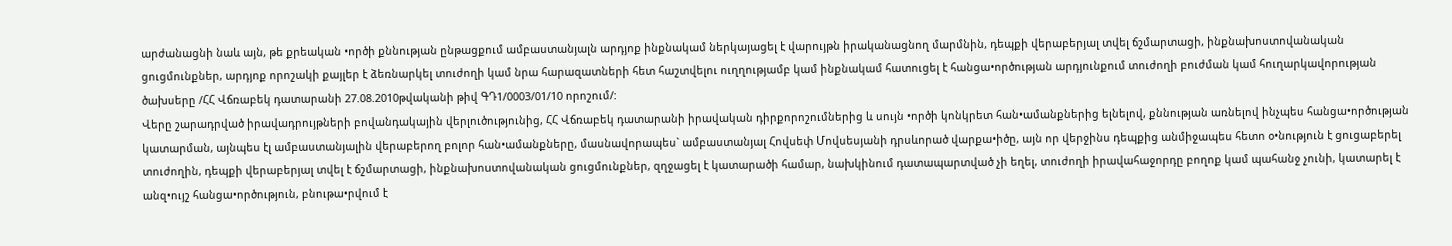արժանացնի նաև այն, թե քրեական •ործի քննության ընթացքում ամբաստանյալն արդյոք ինքնակամ ներկայացել է վարույթն իրականացնող մարմնին, դեպքի վերաբերյալ տվել ճշմարտացի, ինքնախոստովանական ցուցմունքներ, արդյոք որոշակի քայլեր է ձեռնարկել տուժողի կամ նրա հարազատների հետ հաշտվելու ուղղությամբ կամ ինքնակամ հատուցել է հանցա•ործության արդյունքում տուժողի բուժման կամ հուղարկավորության ծախսերը /ՀՀ Վճռաբեկ դատարանի 27.08.2010թվականի թիվ ԳԴ1/0003/01/10 որոշում/:
Վերը շարադրված իրավադրույթների բովանդակային վերլուծությունից, ՀՀ Վճռաբեկ դատարանի իրավական դիրքորոշումներից և սույն •ործի կոնկրետ հան•ամանքներից ելնելով, քննության առնելով ինչպես հանցա•ործության կատարման, այնպես էլ ամբաստանյալին վերաբերող բոլոր հան•ամանքները, մասնավորապես` ամբաստանյալ Հովսեփ Մովսեսյանի դրսևորած վարքա•իծը, այն որ վերջինս դեպքից անմիջապես հետո օ•նություն է ցուցաբերել տուժողին, դեպքի վերաբերյալ տվել է ճշմարտացի, ինքնախոuտովանական ցուցմունքներ, զղջացել է կատարածի համար, նախկինում դատապարտված չի եղել, տուժողի իրավահաջորդը բողոք կամ պահանջ չունի, կատարել է անզ•ույշ հանցա•ործություն, բնութա•րվում է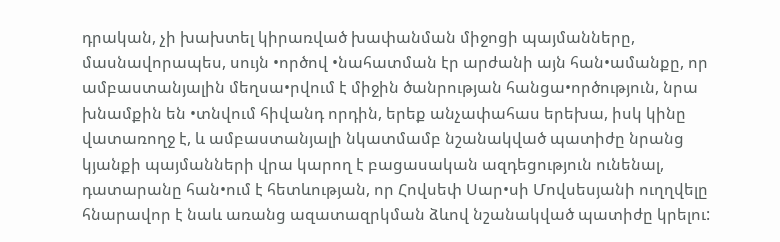դրական, չի խախտել կիրառված խափանման միջոցի պայմանները, մասնավորապես, սույն •ործով •նահատման էր արժանի այն հան•ամանքը, որ ամբաստանյալին մեղսա•րվում է միջին ծանրության հանցա•ործություն, նրա խնամքին են •տնվում հիվանդ որդին, երեք անչափահաս երեխա, իսկ կինը վատառողջ է, և ամբաստանյալի նկատմամբ նշանակված պատիժը նրանց կյանքի պայմանների վրա կարող է բացասական ազդեցություն ունենալ, դատարանը հան•ում է հետևության, որ Հովսեփ Սար•սի Մովսեսյանի ուղղվելը հնարավոր է նաև առանց ազատազրկման ձևով նշանակված պատիժը կրելու: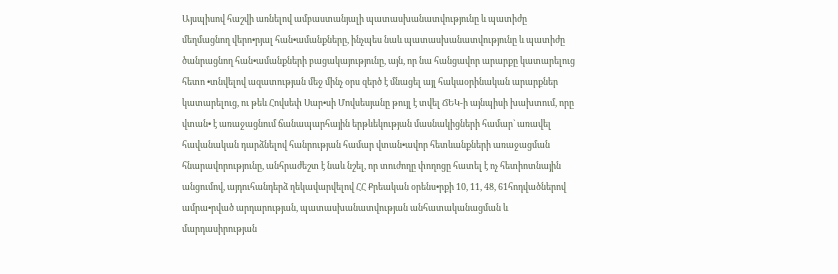Այսպիսով հաշվի առնելով ամբաստանյալի պատասխանատվությունը և պատիժը մեղմացնող վերո•րյալ հան•ամանքները, ինչպես նաև պատասխանատվությունը և պատիժը ծանրացնող հան•ամանքների բացակայությունը, այն, որ նա հանցավոր արարքը կատարելուց հետո •տնվելով ազատության մեջ մինչ օրս զերծ է մնացել այլ հակաօրինական արարքներ կատարելուց, ու թեև Հովսեփ Սար•սի Մովսեսյանը թույլ է տվել ՃԵԿ-ի այնպիսի խախտում, որը վտան• է առաջացնում ճանապարհային երթևեկության մասնակիցների համար` առավել հավանական դարձնելով հանրության համար վտան•ավոր հետևանքների առաջացման հնարավորությունը, անհրաժեշտ է նաև նշել, որ տուժողը փողոցը հատել է ոչ հետիոտնային անցումով, այդուհանդերձ ղեկավարվելով ՀՀ Քրեական օրենս•րքի 10, 11, 48, 61հոդվածներով ամրա•րված արդարության, պատասխանատվության անհատականացման և մարդասիրության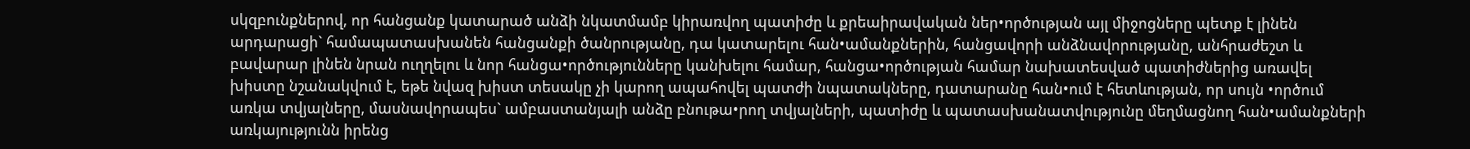սկզբունքներով, որ հանցանք կատարած անձի նկատմամբ կիրառվող պատիժը և քրեաիրավական ներ•ործության այլ միջոցները պետք է լինեն արդարացի` համապատասխանեն հանցանքի ծանրությանը, դա կատարելու հան•ամանքներին, հանցավորի անձնավորությանը, անհրաժեշտ և բավարար լինեն նրան ուղղելու և նոր հանցա•ործությունները կանխելու համար, հանցա•ործության համար նախատեսված պատիժներից առավել խիստը նշանակվում է, եթե նվազ խիստ տեսակը չի կարող ապահովել պատժի նպատակները, դատարանը հան•ում է հետևության, որ սույն •ործում առկա տվյալները, մասնավորապես` ամբաստանյալի անձը բնութա•րող տվյալների, պատիժը և պատասխանատվությունը մեղմացնող հան•ամանքների առկայությունն իրենց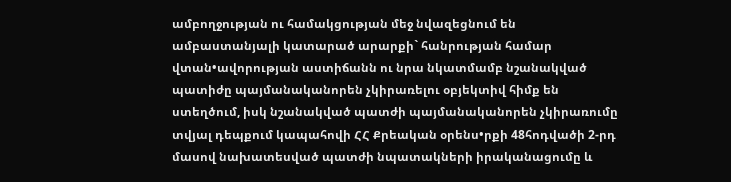ամբողջության ու համակցության մեջ նվազեցնում են ամբաստանյալի կատարած արարքի` հանրության համար վտան•ավորության աստիճանն ու նրա նկատմամբ նշանակված պատիժը պայմանականորեն չկիրառելու օբյեկտիվ հիմք են ստեղծում, իսկ նշանակված պատժի պայմանականորեն չկիրառումը տվյալ դեպքում կապահովի ՀՀ Քրեական օրենս•րքի 48հոդվածի 2-րդ մասով նախատեսված պատժի նպատակների իրականացումը և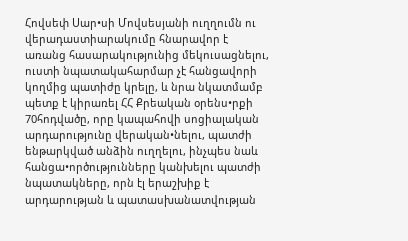Հովսեփ Սար•սի Մովսեսյանի ուղղումն ու վերադաստիարակումը հնարավոր է առանց հասարակությունից մեկուսացնելու, ուստի նպատակահարմար չէ հանցավորի կողմից պատիժը կրելը, և նրա նկատմամբ պետք է կիրառել ՀՀ Քրեական օրենս•րքի 70հոդվածը, որը կապահովի սոցիալական արդարությունը վերական•նելու, պատժի ենթարկված անձին ուղղելու, ինչպես նաև հանցա•ործությունները կանխելու պատժի նպատակները, որն էլ երաշխիք է արդարության և պատասխանատվության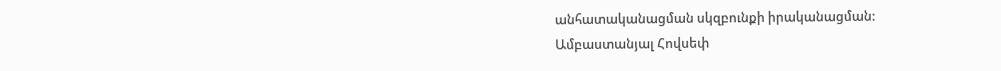անհատականացման սկզբունքի իրականացման:
Ամբաստանյալ Հովսեփ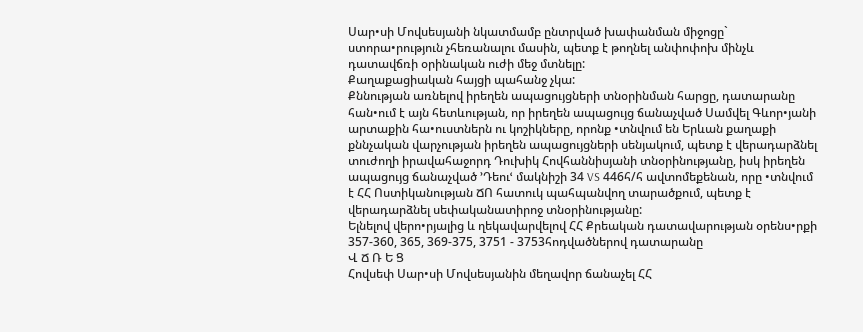Սար•սի Մովսեսյանի նկատմամբ ընտրված խափանման միջոցը` ստորա•րություն չհեռանալու մասին, պետք է թողնել անփոփոխ մինչև դատավճռի օրինական ուժի մեջ մտնելը:
Քաղաքացիական հայցի պահանջ չկա:
Քննության առնելով իրեղեն ապացույցների տնօրինման հարցը, դատարանը հան•ում է այն հետևության, որ իրեղեն ապացույց ճանաչված Սամվել Գևոր•յանի արտաքին հա•ուստներն ու կոշիկները, որոնք •տնվում են Երևան քաղաքի քննչական վարչության իրեղեն ապացույցների սենյակում, պետք է վերադարձնել տուժողի իրավահաջորդ Դուխիկ Հովհաննիսյանի տնօրինությանը, իսկ իրեղեն ապացույց ճանաչված ՚Դեուՙ մակնիշի 34 VS 446հ/հ ավտոմեքենան, որը •տնվում է ՀՀ Ոստիկանության ՃՈ հատուկ պահպանվող տարածքում, պետք է վերադարձնել սեփականատիրոջ տնօրինությանը:
Ելնելով վերո•րյալից և ղեկավարվելով ՀՀ Քրեական դատավարության օրենս•րքի 357-360, 365, 369-375, 3751 - 3753հոդվածներով դատարանը
Վ Ճ Ռ Ե Ց
Հովսեփ Սար•սի Մովսեսյանին մեղավոր ճանաչել ՀՀ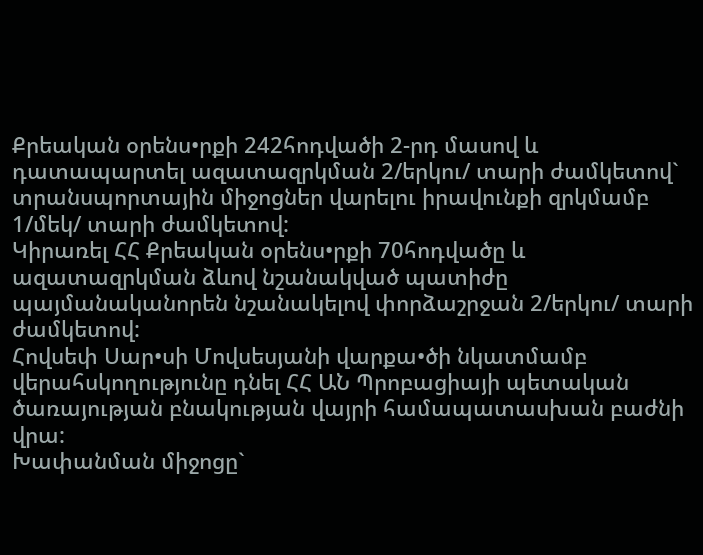Քրեական օրենս•րքի 242հոդվածի 2-րդ մասով և դատապարտել ազատազրկման 2/երկու/ տարի ժամկետով` տրանսպորտային միջոցներ վարելու իրավունքի զրկմամբ 1/մեկ/ տարի ժամկետով:
Կիրառել ՀՀ Քրեական օրենս•րքի 70հոդվածը և ազատազրկման ձևով նշանակված պատիժը պայմանականորեն նշանակելով փորձաշրջան 2/երկու/ տարի ժամկետով:
Հովսեփ Սար•սի Մովսեսյանի վարքա•ծի նկատմամբ վերահսկողությունը դնել ՀՀ ԱՆ Պրոբացիայի պետական ծառայության բնակության վայրի համապատասխան բաժնի վրա:
Խափանման միջոցը`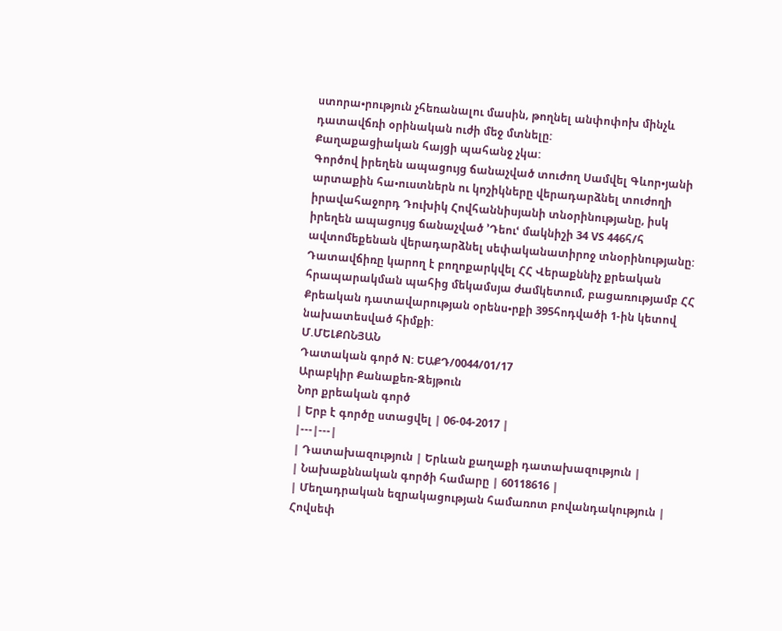ստորա•րություն չհեռանալու մասին, թողնել անփոփոխ մինչև դատավճռի օրինական ուժի մեջ մտնելը:
Քաղաքացիական հայցի պահանջ չկա:
Գործով իրեղեն ապացույց ճանաչված տուժող Սամվել Գևոր•յանի արտաքին հա•ուստներն ու կոշիկները վերադարձնել տուժողի իրավահաջորդ Դուխիկ Հովհաննիսյանի տնօրինությանը, իսկ իրեղեն ապացույց ճանաչված ՚Դեուՙ մակնիշի 34 VS 446հ/հ ավտոմեքենան վերադարձնել սեփականատիրոջ տնօրինությանը:
Դատավճիռը կարող է բողոքարկվել ՀՀ Վերաքննիչ քրեական հրապարակման պահից մեկամսյա ժամկետում, բացառությամբ ՀՀ Քրեական դատավարության օրենս•րքի 395հոդվածի 1-ին կետով նախատեսված հիմքի:
Մ.ՄԵԼՔՈՆՅԱՆ
Դատական գործ N: ԵԱՔԴ/0044/01/17
Արաբկիր Քանաքեռ-Զեյթուն
Նոր քրեական գործ
| Երբ է գործը ստացվել | 06-04-2017 |
|---|---|
| Դատախազություն | Երևան քաղաքի դատախազություն |
| Նախաքննական գործի համարը | 60118616 |
| Մեղադրական եզրակացության համառոտ բովանդակություն | Հովսեփ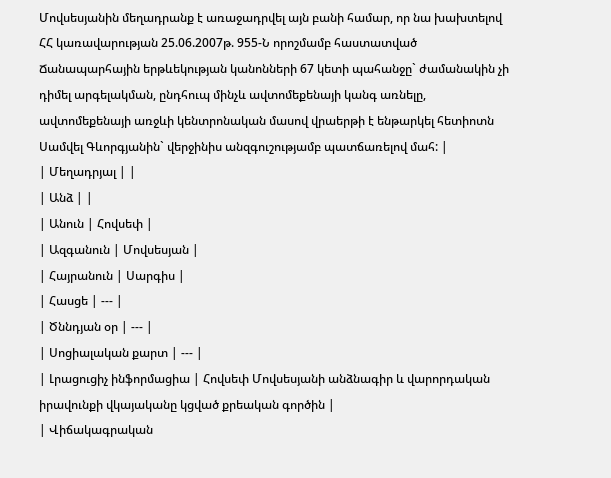Մովսեսյանին մեղադրանք է առաջադրվել այն բանի համար, որ նա խախտելով ՀՀ կառավարության 25.06.2007թ. 955-Ն որոշմամբ հաստատված Ճանապարհային երթևեկության կանոնների 67 կետի պահանջը` ժամանակին չի դիմել արգելակման, ընդհուպ մինչև ավտոմեքենայի կանգ առնելը, ավտոմեքենայի առջևի կենտրոնական մասով վրաերթի է ենթարկել հետիոտն Սամվել Գևորգյանին` վերջինիս անզգուշությամբ պատճառելով մահ: |
| Մեղադրյալ | |
| Անձ | |
| Անուն | Հովսեփ |
| Ազգանուն | Մովսեսյան |
| Հայրանուն | Սարգիս |
| Հասցե | --- |
| Ծննդյան օր | --- |
| Սոցիալական քարտ | --- |
| Լրացուցիչ ինֆորմացիա | Հովսեփ Մովսեսյանի անձնագիր և վարորդական իրավունքի վկայականը կցված քրեական գործին |
| Վիճակագրական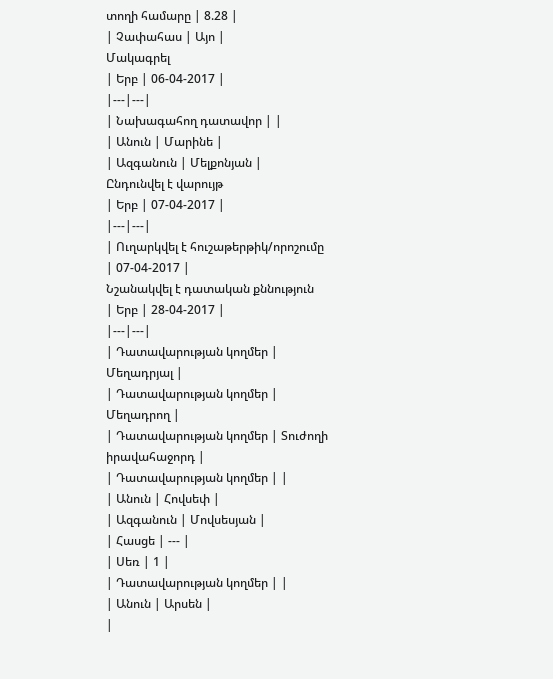տողի համարը | 8.28 |
| Չափահաս | Այո |
Մակագրել
| Երբ | 06-04-2017 |
|---|---|
| Նախագահող դատավոր | |
| Անուն | Մարինե |
| Ազգանուն | Մելքոնյան |
Ընդունվել է վարույթ
| Երբ | 07-04-2017 |
|---|---|
| Ուղարկվել է հուշաթերթիկ/որոշումը | 07-04-2017 |
Նշանակվել է դատական քննություն
| Երբ | 28-04-2017 |
|---|---|
| Դատավարության կողմեր | Մեղադրյալ |
| Դատավարության կողմեր | Մեղադրող |
| Դատավարության կողմեր | Տուժողի իրավահաջորդ |
| Դատավարության կողմեր | |
| Անուն | Հովսեփ |
| Ազգանուն | Մովսեսյան |
| Հասցե | --- |
| Սեռ | 1 |
| Դատավարության կողմեր | |
| Անուն | Արսեն |
|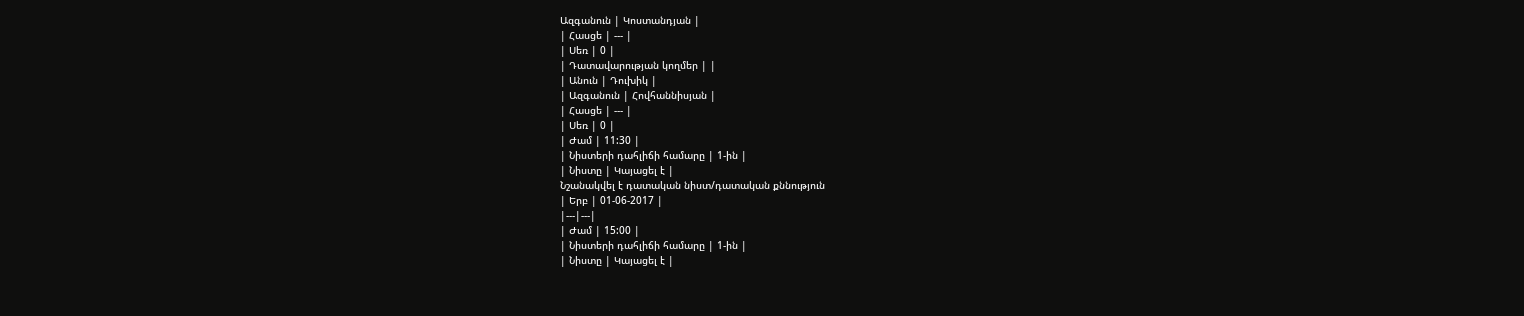Ազգանուն | Կոստանդյան |
| Հասցե | --- |
| Սեռ | 0 |
| Դատավարության կողմեր | |
| Անուն | Դուխիկ |
| Ազգանուն | Հովհաննիսյան |
| Հասցե | --- |
| Սեռ | 0 |
| Ժամ | 11:30 |
| Նիստերի դահլիճի համարը | 1-ին |
| Նիստը | Կայացել է |
Նշանակվել է դատական նիստ/դատական քննություն
| Երբ | 01-06-2017 |
|---|---|
| Ժամ | 15:00 |
| Նիստերի դահլիճի համարը | 1-ին |
| Նիստը | Կայացել է |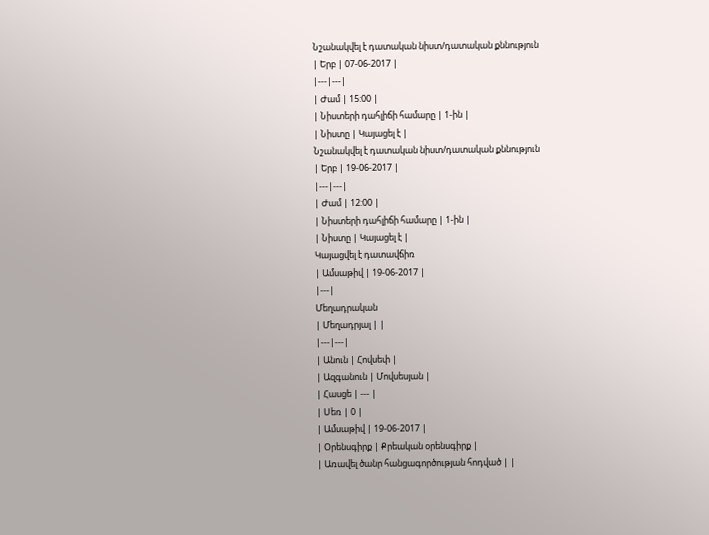Նշանակվել է դատական նիստ/դատական քննություն
| Երբ | 07-06-2017 |
|---|---|
| Ժամ | 15:00 |
| Նիստերի դահլիճի համարը | 1-ին |
| Նիստը | Կայացել է |
Նշանակվել է դատական նիստ/դատական քննություն
| Երբ | 19-06-2017 |
|---|---|
| Ժամ | 12:00 |
| Նիստերի դահլիճի համարը | 1-ին |
| Նիստը | Կայացել է |
Կայացվել է դատավճիռ
| Ամսաթիվ | 19-06-2017 |
|---|
Մեղադրական
| Մեղադրյալ | |
|---|---|
| Անուն | Հովսեփ |
| Ազգանուն | Մովսեսյան |
| Հասցե | --- |
| Սեռ | 0 |
| Ամսաթիվ | 19-06-2017 |
| Օրենսգիրք | Քրեական օրենսգիրք |
| Առավել ծանր հանցագործության հոդված | |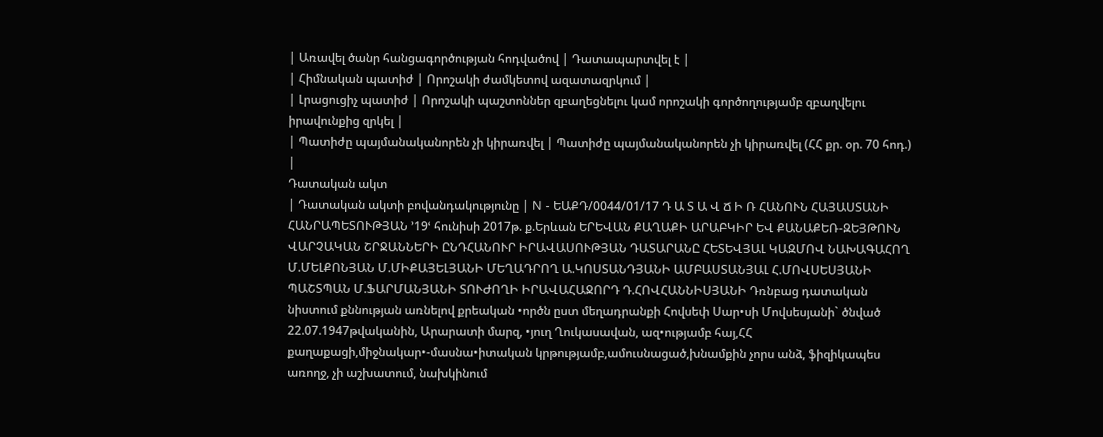| Առավել ծանր հանցագործության հոդվածով | Դատապարտվել է |
| Հիմնական պատիժ | Որոշակի ժամկետով ազատազրկում |
| Լրացուցիչ պատիժ | Որոշակի պաշտոններ զբաղեցնելու կամ որոշակի գործողությամբ զբաղվելու իրավունքից զրկել |
| Պատիժը պայմանականորեն չի կիրառվել | Պատիժը պայմանականորեն չի կիրառվել (ՀՀ քր. օր. 70 հոդ.) |
Դատական ակտ
| Դատական ակտի բովանդակությունը | N - ԵԱՔԴ/0044/01/17 Դ Ա Տ Ա Վ Ճ Ի Ռ ՀԱՆՈՒՆ ՀԱՅԱՍՏԱՆԻ ՀԱՆՐԱՊԵՏՈՒԹՅԱՆ ՚19ՙ հունիսի 2017թ. ք.Երևան ԵՐԵՎԱՆ ՔԱՂԱՔԻ ԱՐԱԲԿԻՐ ԵՎ ՔԱՆԱՔԵՌ-ԶԵՅԹՈՒՆ ՎԱՐՉԱԿԱՆ ՇՐՋԱՆՆԵՐԻ ԸՆԴՀԱՆՈՒՐ ԻՐԱՎԱՍՈՒԹՅԱՆ ԴԱՏԱՐԱՆԸ ՀԵՏԵՎՅԱԼ ԿԱԶՄՈՎ ՆԱԽԱԳԱՀՈՂ Մ.ՄԵԼՔՈՆՅԱՆ Մ.ՄԻՔԱՅԵԼՅԱՆԻ ՄԵՂԱԴՐՈՂ Ա.ԿՈՍՏԱՆԴՅԱՆԻ ԱՄԲԱՍՏԱՆՅԱԼ Հ.ՄՈՎՍԵՍՅԱՆԻ ՊԱՇՏՊԱՆ Մ.ՖԱՐՄԱՆՅԱՆԻ ՏՈՒԺՈՂԻ ԻՐԱՎԱՀԱՋՈՐԴ Դ.ՀՈՎՀԱՆՆԻՍՅԱՆԻ Դռնբաց դատական նիստում քննության առնելով քրեական •ործն ըստ մեղադրանքի Հովսեփ Սար•սի Մովսեսյանի` ծնված 22.07.1947թվականին, Արարատի մարզ, •յուղ Ղուկասավան, ազ•ությամբ հայ,ՀՀ քաղաքացի,միջնակար•-մասնա•իտական կրթությամբ,ամուսնացած,խնամքին չորս անձ, ֆիզիկապես առողջ, չի աշխատում, նախկինում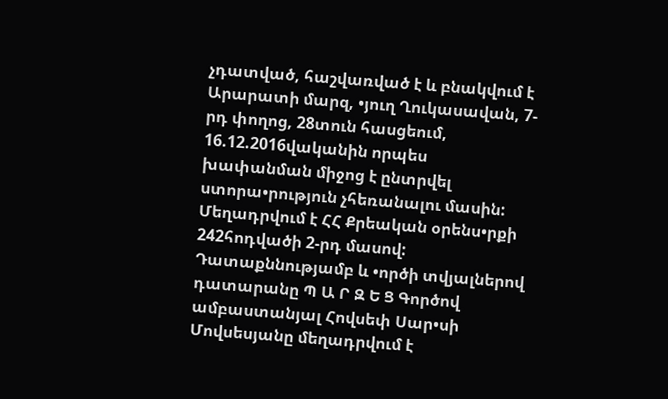չդատված, հաշվառված է և բնակվում է Արարատի մարզ, •յուղ Ղուկասավան, 7-րդ փողոց, 28տուն հասցեում, 16.12.2016վականին որպես խափանման միջոց է ընտրվել ստորա•րություն չհեռանալու մասին: Մեղադրվում է ՀՀ Քրեական օրենս•րքի 242հոդվածի 2-րդ մասով: Դատաքննությամբ և •ործի տվյալներով դատարանը Պ Ա Ր Զ Ե Ց Գործով ամբաստանյալ Հովսեփ Սար•սի Մովսեսյանը մեղադրվում է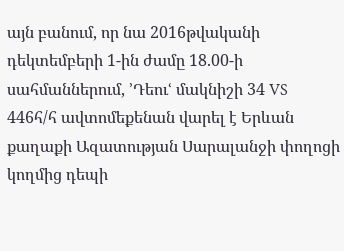այն բանում, որ նա 2016թվականի դեկտեմբերի 1-ին ժամը 18.00-ի սահմաններում, ՚Դեուՙ մակնիշի 34 VS 446հ/հ ավտոմեքենան վարել է Երևան քաղաքի Ազատության Սարալանջի փողոցի կողմից դեպի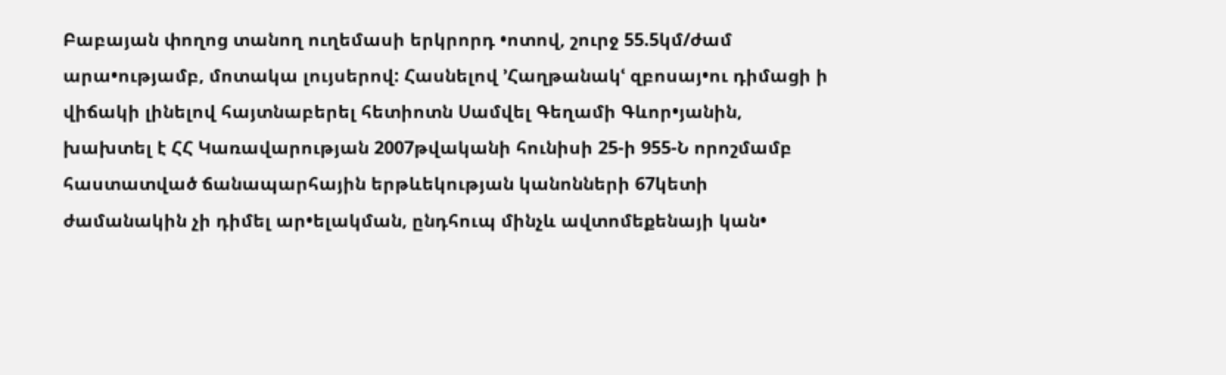Բաբայան փողոց տանող ուղեմասի երկրորդ •ոտով, շուրջ 55.5կմ/ժամ արա•ությամբ, մոտակա լույսերով: Հասնելով ՚Հաղթանակՙ զբոսայ•ու դիմացի ի վիճակի լինելով հայտնաբերել հետիոտն Սամվել Գեղամի Գևոր•յանին, խախտել է ՀՀ Կառավարության 2007թվականի հունիսի 25-ի 955-Ն որոշմամբ հաստատված ճանապարհային երթևեկության կանոնների 67կետի ժամանակին չի դիմել ար•ելակման, ընդհուպ մինչև ավտոմեքենայի կան•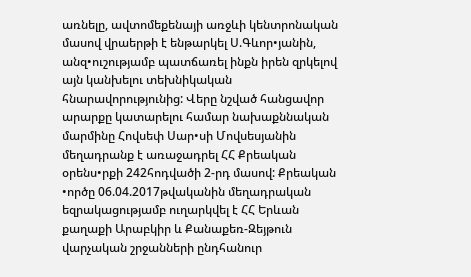առնելը, ավտոմեքենայի առջևի կենտրոնական մասով վրաերթի է ենթարկել Ս.Գևոր•յանին, անզ•ուշությամբ պատճառել ինքն իրեն զրկելով այն կանխելու տեխնիկական հնարավորությունից: Վերը նշված հանցավոր արարքը կատարելու համար նախաքննական մարմինը Հովսեփ Սար•սի Մովսեսյանին մեղադրանք է առաջադրել ՀՀ Քրեական օրենս•րքի 242հոդվածի 2-րդ մասով: Քրեական •ործը 06.04.2017թվականին մեղադրական եզրակացությամբ ուղարկվել է ՀՀ Երևան քաղաքի Արաբկիր և Քանաքեռ-Զեյթուն վարչական շրջանների ընդհանուր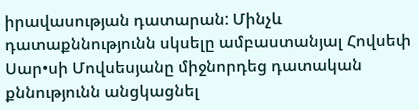իրավասության դատարան: Մինչև դատաքննությունն սկսելը ամբաստանյալ Հովսեփ Սար•սի Մովսեսյանը միջնորդեց դատական քննությունն անցկացնել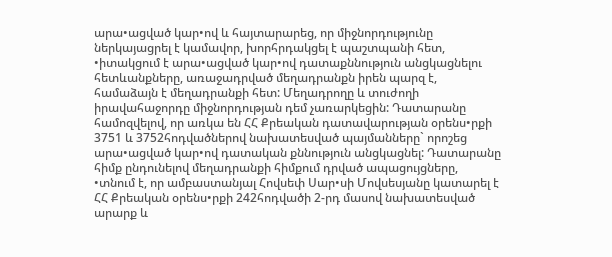արա•ացված կար•ով և հայտարարեց, որ միջնորդությունը ներկայացրել է կամավոր, խորհրդակցել է պաշտպանի հետ, •իտակցում է արա•ացված կար•ով դատաքննություն անցկացնելու հետևանքները, առաջադրված մեղադրանքն իրեն պարզ է, համաձայն է մեղադրանքի հետ: Մեղադրողը և տուժողի իրավահաջորդը միջնորդության դեմ չառարկեցին: Դատարանը համոզվելով, որ առկա են ՀՀ Քրեական դատավարության օրենս•րքի 3751 և 3752հոդվածներով նախատեսված պայմանները` որոշեց արա•ացված կար•ով դատական քննություն անցկացնել: Դատարանը հիմք ընդունելով մեղադրանքի հիմքում դրված ապացույցները, •տնում է, որ ամբաստանյալ Հովսեփ Սար•սի Մովսեսյանը կատարել է ՀՀ Քրեական օրենս•րքի 242հոդվածի 2-րդ մասով նախատեսված արարք և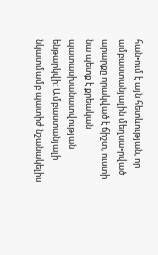հան•ում է այն հետևության, որ ամբաստանյալին մեղսա•րված արարքը որակված է ճիշտ, ուստի նա պետք է քրեական պատասխանատվության ենթարկվի: Ամբաստանյալի նկատմամբ պատիժ նշանակելիս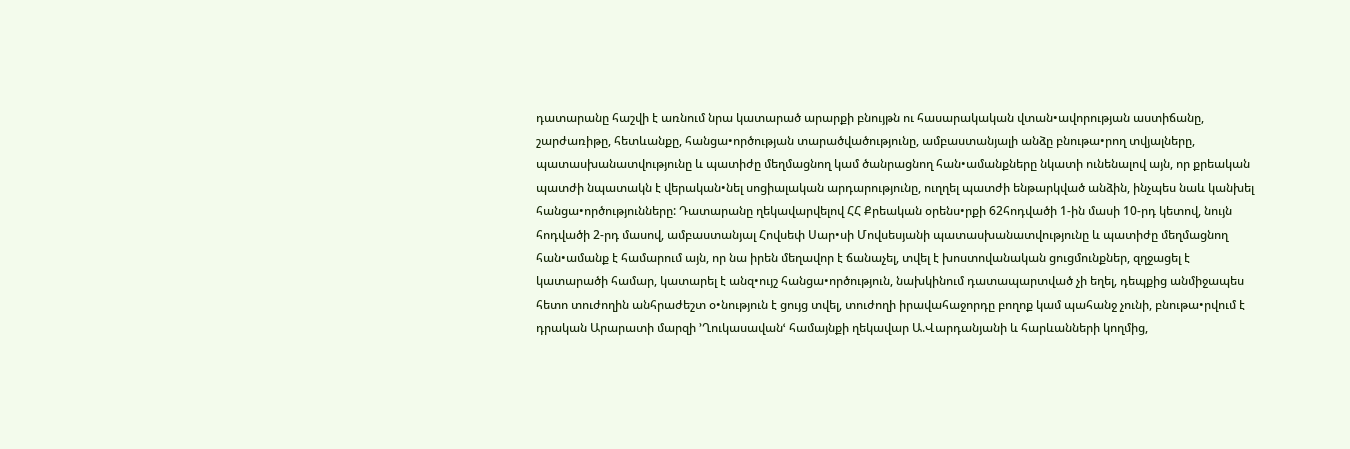դատարանը հաշվի է առնում նրա կատարած արարքի բնույթն ու հասարակական վտան•ավորության աստիճանը, շարժառիթը, հետևանքը, հանցա•ործության տարածվածությունը, ամբաստանյալի անձը բնութա•րող տվյալները, պատասխանատվությունը և պատիժը մեղմացնող կամ ծանրացնող հան•ամանքները նկատի ունենալով այն, որ քրեական պատժի նպատակն է վերական•նել սոցիալական արդարությունը, ուղղել պատժի ենթարկված անձին, ինչպես նաև կանխել հանցա•ործությունները: Դատարանը ղեկավարվելով ՀՀ Քրեական օրենս•րքի 62հոդվածի 1-ին մասի 10-րդ կետով, նույն հոդվածի 2-րդ մասով, ամբաստանյալ Հովսեփ Սար•սի Մովսեսյանի պատասխանատվությունը և պատիժը մեղմացնող հան•ամանք է համարում այն, որ նա իրեն մեղավոր է ճանաչել, տվել է խոստովանական ցուցմունքներ, զղջացել է կատարածի համար, կատարել է անզ•ույշ հանցա•ործություն, նախկինում դատապարտված չի եղել, դեպքից անմիջապես հետո տուժողին անհրաժեշտ օ•նություն է ցույց տվել, տուժողի իրավահաջորդը բողոք կամ պահանջ չունի, բնութա•րվում է դրական Արարատի մարզի ՚Ղուկասավանՙ համայնքի ղեկավար Ա.Վարդանյանի և հարևանների կողմից,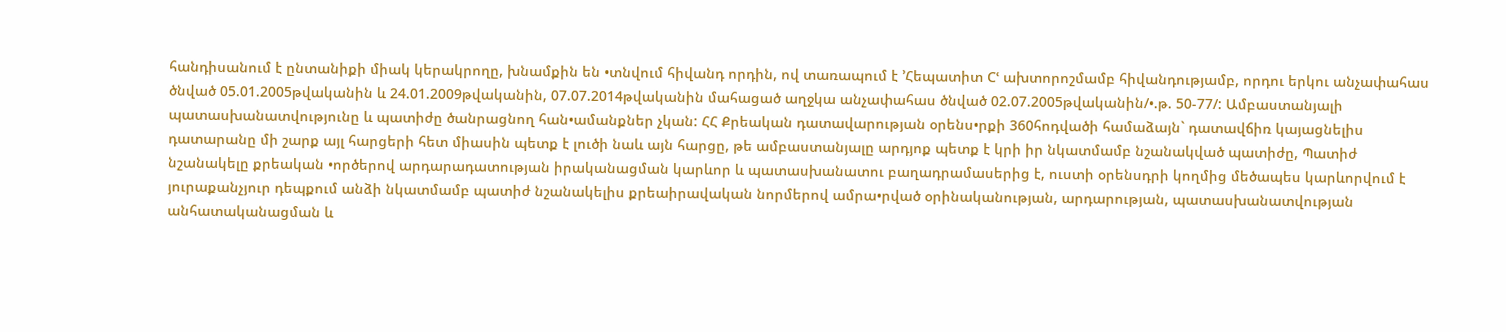հանդիսանում է ընտանիքի միակ կերակրողը, խնամքին են •տնվում հիվանդ որդին, ով տառապում է ՚Հեպատիտ Cՙ ախտորոշմամբ հիվանդությամբ, որդու երկու անչափահաս ծնված 05.01.2005թվականին և 24.01.2009թվականին, 07.07.2014թվականին մահացած աղջկա անչափահաս ծնված 02.07.2005թվականին/•.թ. 50-77/: Ամբաստանյալի պատասխանատվությունը և պատիժը ծանրացնող հան•ամանքներ չկան: ՀՀ Քրեական դատավարության օրենս•րքի 360հոդվածի համաձայն` դատավճիռ կայացնելիս դատարանը մի շարք այլ հարցերի հետ միասին պետք է լուծի նաև այն հարցը, թե ամբաստանյալը արդյոք պետք է կրի իր նկատմամբ նշանակված պատիժը, Պատիժ նշանակելը քրեական •ործերով արդարադատության իրականացման կարևոր և պատասխանատու բաղադրամասերից է, ուստի օրենսդրի կողմից մեծապես կարևորվում է յուրաքանչյուր դեպքում անձի նկատմամբ պատիժ նշանակելիս քրեաիրավական նորմերով ամրա•րված օրինականության, արդարության, պատասխանատվության անհատականացման և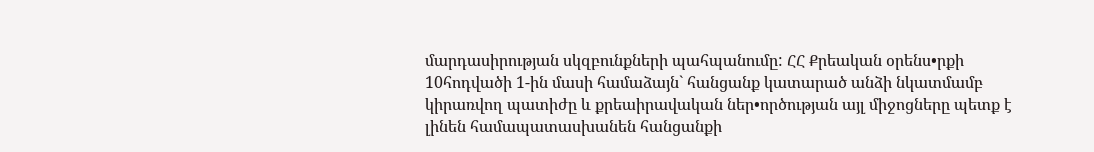մարդասիրության սկզբունքների պահպանումը: ՀՀ Քրեական օրենս•րքի 10հոդվածի 1-ին մասի համաձայն` հանցանք կատարած անձի նկատմամբ կիրառվող պատիժը և քրեաիրավական ներ•ործության այլ միջոցները պետք է լինեն համապատասխանեն հանցանքի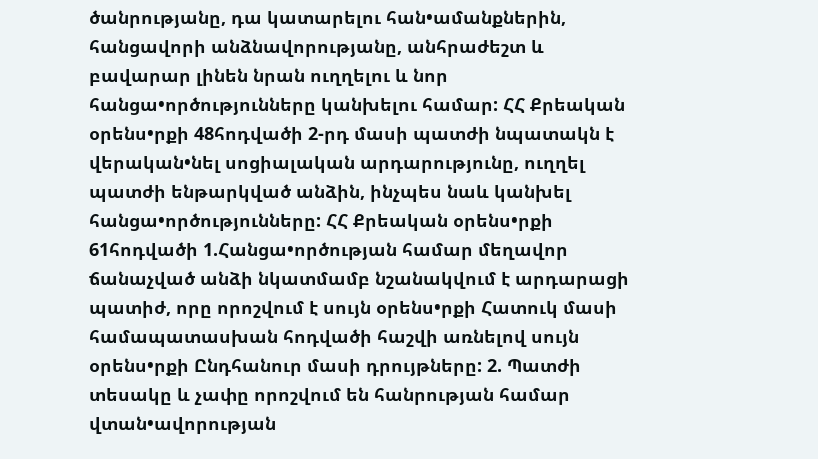ծանրությանը, դա կատարելու հան•ամանքներին, հանցավորի անձնավորությանը, անհրաժեշտ և բավարար լինեն նրան ուղղելու և նոր հանցա•ործությունները կանխելու համար: ՀՀ Քրեական օրենս•րքի 48հոդվածի 2-րդ մասի պատժի նպատակն է վերական•նել սոցիալական արդարությունը, ուղղել պատժի ենթարկված անձին, ինչպես նաև կանխել հանցա•ործությունները: ՀՀ Քրեական օրենս•րքի 61հոդվածի 1.Հանցա•ործության համար մեղավոր ճանաչված անձի նկատմամբ նշանակվում է արդարացի պատիժ, որը որոշվում է սույն օրենս•րքի Հատուկ մասի համապատասխան հոդվածի հաշվի առնելով սույն օրենս•րքի Ընդհանուր մասի դրույթները: 2. Պատժի տեսակը և չափը որոշվում են հանրության համար վտան•ավորության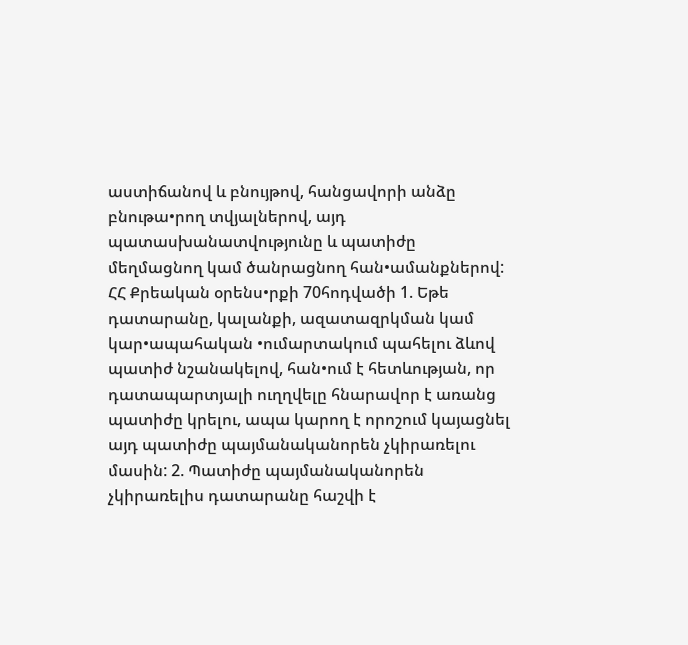աստիճանով և բնույթով, հանցավորի անձը բնութա•րող տվյալներով, այդ պատասխանատվությունը և պատիժը մեղմացնող կամ ծանրացնող հան•ամանքներով: ՀՀ Քրեական օրենս•րքի 70հոդվածի 1. Եթե դատարանը, կալանքի, ազատազրկման կամ կար•ապահական •ումարտակում պահելու ձևով պատիժ նշանակելով, հան•ում է հետևության, որ դատապարտյալի ուղղվելը հնարավոր է առանց պատիժը կրելու, ապա կարող է որոշում կայացնել այդ պատիժը պայմանականորեն չկիրառելու մասին: 2. Պատիժը պայմանականորեն չկիրառելիս դատարանը հաշվի է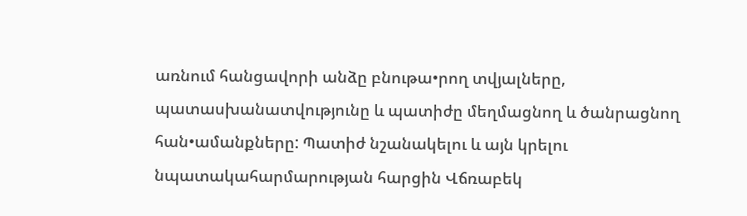առնում հանցավորի անձը բնութա•րող տվյալները, պատասխանատվությունը և պատիժը մեղմացնող և ծանրացնող հան•ամանքները: Պատիժ նշանակելու և այն կրելու նպատակահարմարության հարցին Վճռաբեկ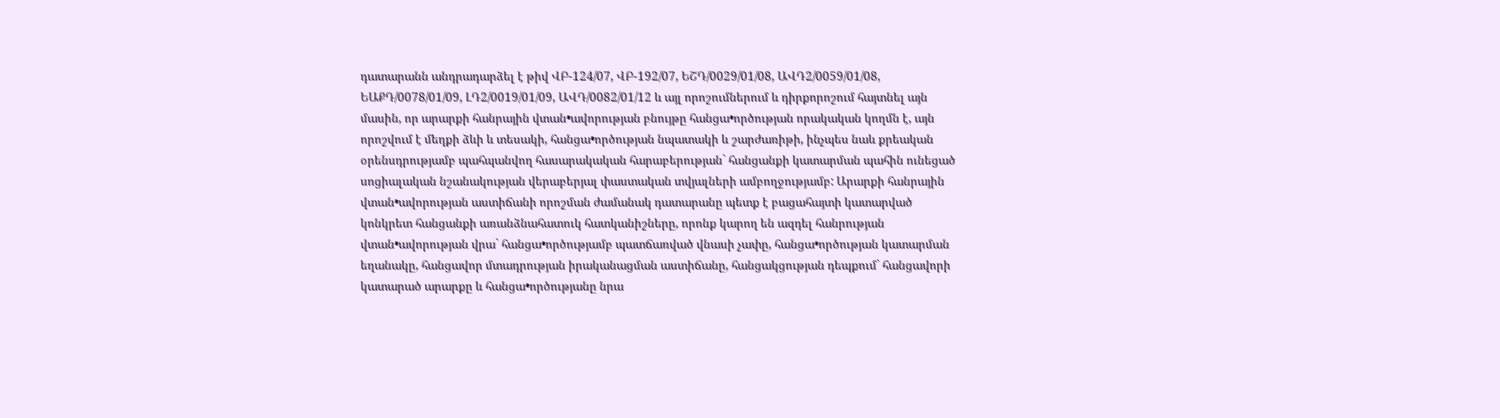դատարանն անդրադարձել է թիվ ՎԲ-124/07, ՎԲ-192/07, ԵՇԴ/0029/01/08, ԱՎԴ2/0059/01/08, ԵԱՔԴ/0078/01/09, ԼԴ2/0019/01/09, ԱՎԴ/0082/01/12 և այլ որոշումներում և դիրքորոշում հայտնել այն մասին, որ արարքի հանրային վտան•ավորության բնույթը հանցա•ործության որակական կողմն է, այն որոշվում է մեղքի ձևի և տեսակի, հանցա•ործության նպատակի և շարժառիթի, ինչպես նաև քրեական օրենսդրությամբ պահպանվող հասարակական հարաբերության` հանցանքի կատարման պահին ունեցած սոցիալական նշանակության վերաբերյալ փաստական տվյալների ամբողջությամբ: Արարքի հանրային վտան•ավորության աստիճանի որոշման ժամանակ դատարանը պետք է բացահայտի կատարված կոնկրետ հանցանքի առանձնահատուկ հատկանիշները, որոնք կարող են ազդել հանրության վտան•ավորության վրա` հանցա•ործությամբ պատճառված վնասի չափը, հանցա•ործության կատարման եղանակը, հանցավոր մտադրության իրականացման աստիճանը, հանցակցության դեպքում` հանցավորի կատարած արարքը և հանցա•ործությանը նրա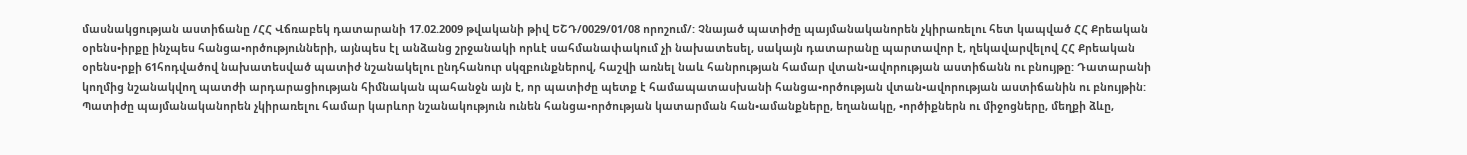մասնակցության աստիճանը /ՀՀ Վճռաբեկ դատարանի 17.02.2009 թվականի թիվ ԵՇԴ/0029/01/08 որոշում/: Չնայած պատիժը պայմանականորեն չկիրառելու հետ կապված ՀՀ Քրեական օրենս•իրքը ինչպես հանցա•ործությունների, այնպես էլ անձանց շրջանակի որևէ սահմանափակում չի նախատեսել, սակայն դատարանը պարտավոր է, ղեկավարվելով ՀՀ Քրեական օրենս•րքի 61հոդվածով նախատեսված պատիժ նշանակելու ընդհանուր սկզբունքներով, հաշվի առնել նաև հանրության համար վտան•ավորության աստիճանն ու բնույթը: Դատարանի կողմից նշանակվող պատժի արդարացիության հիմնական պահանջն այն է, որ պատիժը պետք է համապատասխանի հանցա•ործության վտան•ավորության աստիճանին ու բնույթին: Պատիժը պայմանականորեն չկիրառելու համար կարևոր նշանակություն ունեն հանցա•ործության կատարման հան•ամանքները, եղանակը, •ործիքներն ու միջոցները, մեղքի ձևը,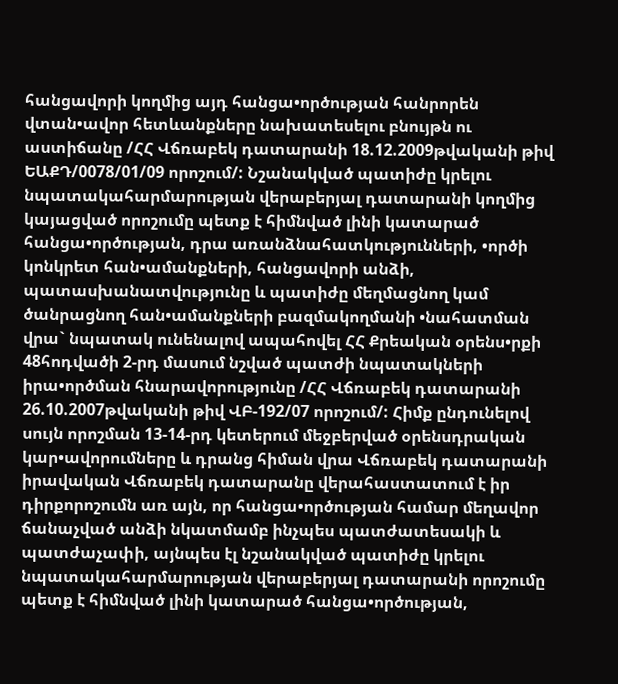հանցավորի կողմից այդ հանցա•ործության հանրորեն վտան•ավոր հետևանքները նախատեսելու բնույթն ու աստիճանը /ՀՀ Վճռաբեկ դատարանի 18.12.2009թվականի թիվ ԵԱՔԴ/0078/01/09 որոշում/: Նշանակված պատիժը կրելու նպատակահարմարության վերաբերյալ դատարանի կողմից կայացված որոշումը պետք է հիմնված լինի կատարած հանցա•ործության, դրա առանձնահատկությունների, •ործի կոնկրետ հան•ամանքների, հանցավորի անձի, պատասխանատվությունը և պատիժը մեղմացնող կամ ծանրացնող հան•ամանքների բազմակողմանի •նահատման վրա` նպատակ ունենալով ապահովել ՀՀ Քրեական օրենս•րքի 48հոդվածի 2-րդ մասում նշված պատժի նպատակների իրա•ործման հնարավորությունը /ՀՀ Վճռաբեկ դատարանի 26.10.2007թվականի թիվ ՎԲ-192/07 որոշում/: Հիմք ընդունելով սույն որոշման 13-14-րդ կետերում մեջբերված օրենսդրական կար•ավորումները և դրանց հիման վրա Վճռաբեկ դատարանի իրավական Վճռաբեկ դատարանը վերահաստատում է իր դիրքորոշումն առ այն, որ հանցա•ործության համար մեղավոր ճանաչված անձի նկատմամբ ինչպես պատժատեսակի և պատժաչափի, այնպես էլ նշանակված պատիժը կրելու նպատակահարմարության վերաբերյալ դատարանի որոշումը պետք է հիմնված լինի կատարած հանցա•ործության,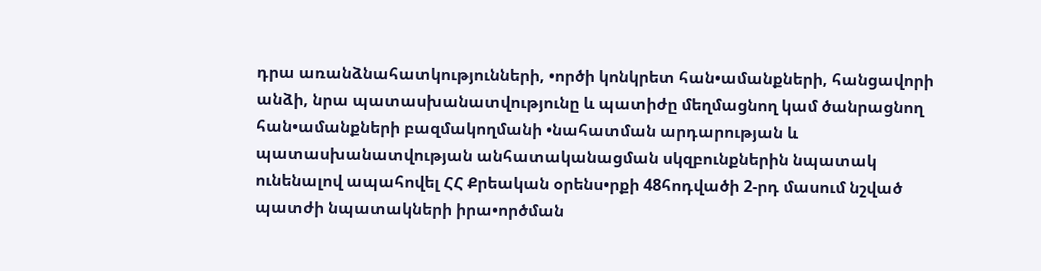դրա առանձնահատկությունների, •ործի կոնկրետ հան•ամանքների, հանցավորի անձի, նրա պատասխանատվությունը և պատիժը մեղմացնող կամ ծանրացնող հան•ամանքների բազմակողմանի •նահատման արդարության և պատասխանատվության անհատականացման սկզբունքներին նպատակ ունենալով ապահովել ՀՀ Քրեական օրենս•րքի 48հոդվածի 2-րդ մասում նշված պատժի նպատակների իրա•ործման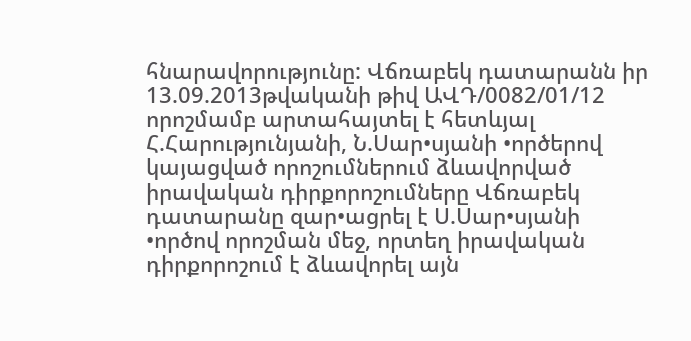հնարավորությունը: Վճռաբեկ դատարանն իր 13.09.2013թվականի թիվ ԱՎԴ/0082/01/12 որոշմամբ արտահայտել է հետևյալ Հ.Հարությունյանի, Ն.Սար•սյանի •ործերով կայացված որոշումներում ձևավորված իրավական դիրքորոշումները Վճռաբեկ դատարանը զար•ացրել է Ս.Սար•սյանի •ործով որոշման մեջ, որտեղ իրավական դիրքորոշում է ձևավորել այն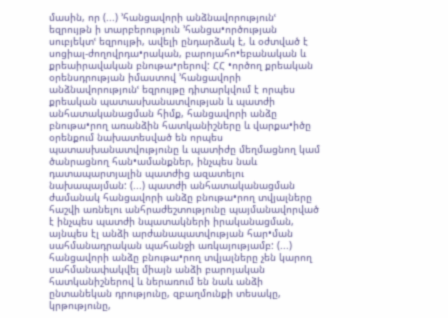մասին, որ (...) ՚հանցավորի անձնավորությունՙ եզրույթն ի տարբերություն ՚հանցա•ործության սուբյեկտՙ եզրույթի, ավելի ընդարձակ է, և օժտված է սոցիալ-ժողովրդա•րական, բարոյահո•եբանական և քրեաիրավական բնութա•րերով: ՀՀ •ործող քրեական օրենսդրության իմաստով ՚հանցավորի անձնավորությունՙ եզրույթը դիտարկվում է որպես քրեական պատասխանատվության և պատժի անհատականացման հիմք, հանցավորի անձը բնութա•րող առանձին հատկանիշները և վարքա•իծը օրենքում նախատեսված են որպես պատասխանատվությունը և պատիժը մեղմացնող կամ ծանրացնող հան•ամանքներ, ինչպես նաև դատապարտյալին պատժից ազատելու նախապայման: (...) պատժի անհատականացման ժամանակ հանցավորի անձը բնութա•րող տվյալները հաշվի առնելու անհրաժեշտությունը պայմանավորված է ինչպես պատժի նպատակների իրականացման, այնպես էլ անձի արժանապատվության հար•ման սահմանադրական պահանջի առկայությամբ: (...) հանցավորի անձը բնութա•րող տվյալները չեն կարող սահմանափակվել միայն անձի բարոյական հատկանիշներով և ներառում են նաև անձի ընտանեկան դրությունը, զբաղմունքի տեսակը, կրթությունը,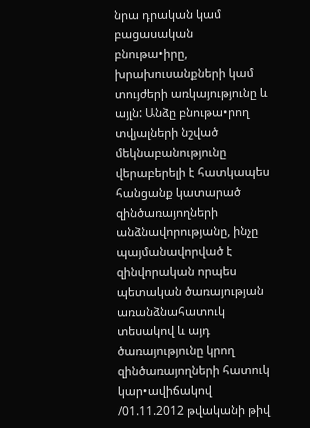նրա դրական կամ բացասական բնութա•իրը, խրախուսանքների կամ տույժերի առկայությունը և այլն: Անձը բնութա•րող տվյալների նշված մեկնաբանությունը վերաբերելի է հատկապես հանցանք կատարած զինծառայողների անձնավորությանը, ինչը պայմանավորված է զինվորական որպես պետական ծառայության առանձնահատուկ տեսակով և այդ ծառայությունը կրող զինծառայողների հատուկ կար•ավիճակով /01.11.2012 թվականի թիվ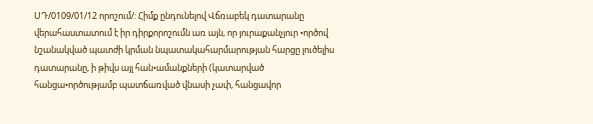ՍԴ/0109/01/12 որոշում/: Հիմք ընդունելով Վճռաբեկ դատարանը վերահաստատում է իր դիրքորոշումն առ այն, որ յուրաքանչյուր •ործով նշանակված պատժի կրման նպատակահարմարության հարցը լուծելիս դատարանը, ի թիվս այլ հան•ամանքների (կատարված հանցա•ործությամբ պատճառված վնասի չափ, հանցավոր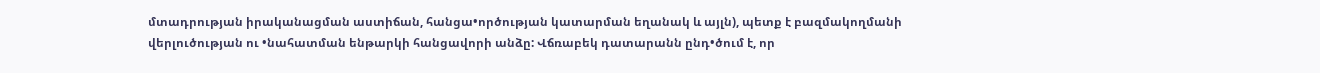մտադրության իրականացման աստիճան, հանցա•ործության կատարման եղանակ և այլն), պետք է բազմակողմանի վերլուծության ու •նահատման ենթարկի հանցավորի անձը: Վճռաբեկ դատարանն ընդ•ծում է, որ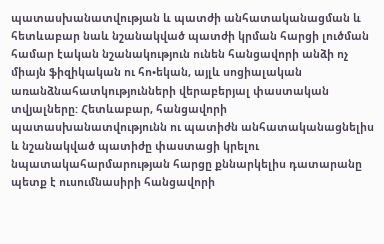պատասխանատվության և պատժի անհատականացման և հետևաբար նաև նշանակված պատժի կրման հարցի լուծման համար էական նշանակություն ունեն հանցավորի անձի ոչ միայն ֆիզիկական ու հո•եկան, այլև սոցիալական առանձնահատկությունների վերաբերյալ փաստական տվյալները: Հետևաբար, հանցավորի պատասխանատվությունն ու պատիժն անհատականացնելիս և նշանակված պատիժը փաստացի կրելու նպատակահարմարության հարցը քննարկելիս դատարանը պետք է ուսումնասիրի հանցավորի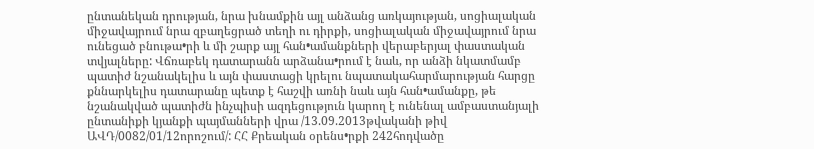ընտանեկան դրության, նրա խնամքին այլ անձանց առկայության, սոցիալական միջավայրում նրա զբաղեցրած տեղի ու դիրքի, սոցիալական միջավայրում նրա ունեցած բնութա•րի և մի շարք այլ հան•ամանքների վերաբերյալ փաստական տվյալները: Վճռաբեկ դատարանն արձանա•րում է նաև, որ անձի նկատմամբ պատիժ նշանակելիս և այն փաստացի կրելու նպատակահարմարության հարցը քննարկելիս դատարանը պետք է հաշվի առնի նաև այն հան•ամանքը, թե նշանակված պատիժն ինչպիսի ազդեցություն կարող է ունենալ ամբաստանյալի ընտանիքի կյանքի պայմանների վրա /13.09.2013թվականի թիվ ԱՎԴ/0082/01/12որոշում/: ՀՀ Քրեական օրենս•րքի 242հոդվածը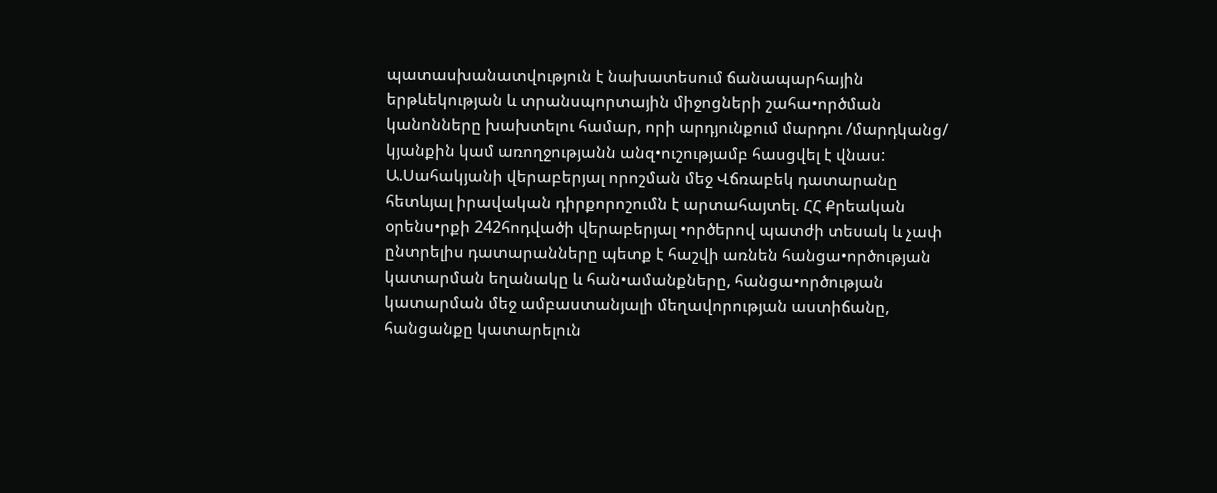պատասխանատվություն է նախատեսում ճանապարհային երթևեկության և տրանսպորտային միջոցների շահա•ործման կանոնները խախտելու համար, որի արդյունքում մարդու /մարդկանց/ կյանքին կամ առողջությանն անզ•ուշությամբ հասցվել է վնաս: Ա.Սահակյանի վերաբերյալ որոշման մեջ Վճռաբեկ դատարանը հետևյալ իրավական դիրքորոշումն է արտահայտել. ՀՀ Քրեական օրենս•րքի 242հոդվածի վերաբերյալ •ործերով պատժի տեսակ և չափ ընտրելիս դատարանները պետք է հաշվի առնեն հանցա•ործության կատարման եղանակը և հան•ամանքները, հանցա•ործության կատարման մեջ ամբաստանյալի մեղավորության աստիճանը, հանցանքը կատարելուն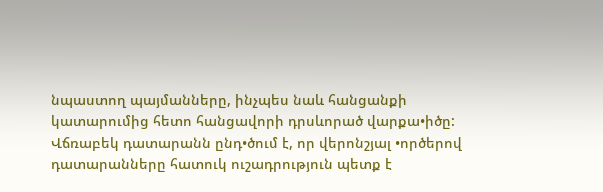նպաստող պայմանները, ինչպես նաև հանցանքի կատարումից հետո հանցավորի դրսևորած վարքա•իծը: Վճռաբեկ դատարանն ընդ•ծում է, որ վերոնշյալ •ործերով դատարանները հատուկ ուշադրություն պետք է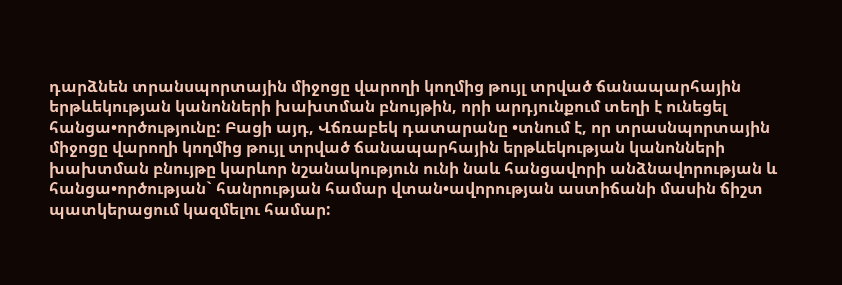դարձնեն տրանսպորտային միջոցը վարողի կողմից թույլ տրված ճանապարհային երթևեկության կանոնների խախտման բնույթին, որի արդյունքում տեղի է ունեցել հանցա•ործությունը: Բացի այդ, Վճռաբեկ դատարանը •տնում է, որ տրասնպորտային միջոցը վարողի կողմից թույլ տրված ճանապարհային երթևեկության կանոնների խախտման բնույթը կարևոր նշանակություն ունի նաև հանցավորի անձնավորության և հանցա•ործության` հանրության համար վտան•ավորության աստիճանի մասին ճիշտ պատկերացում կազմելու համար: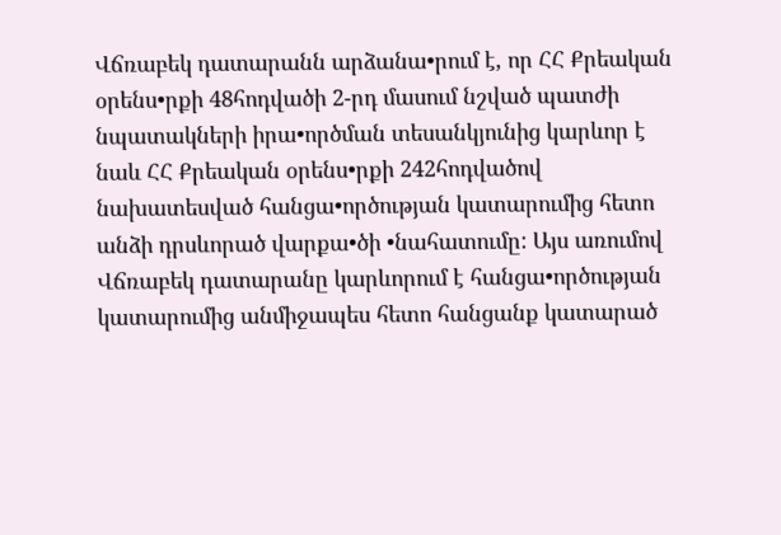Վճռաբեկ դատարանն արձանա•րում է, որ ՀՀ Քրեական օրենս•րքի 48հոդվածի 2-րդ մասում նշված պատժի նպատակների իրա•ործման տեսանկյունից կարևոր է նաև ՀՀ Քրեական օրենս•րքի 242հոդվածով նախատեսված հանցա•ործության կատարումից հետո անձի դրսևորած վարքա•ծի •նահատումը: Այս առումով Վճռաբեկ դատարանը կարևորում է հանցա•ործության կատարումից անմիջապես հետո հանցանք կատարած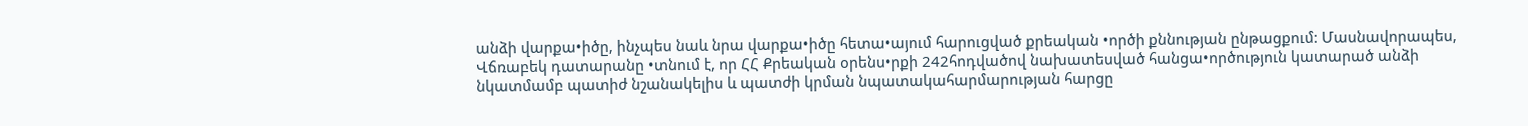անձի վարքա•իծը, ինչպես նաև նրա վարքա•իծը հետա•այում հարուցված քրեական •ործի քննության ընթացքում: Մասնավորապես, Վճռաբեկ դատարանը •տնում է, որ ՀՀ Քրեական օրենս•րքի 242հոդվածով նախատեսված հանցա•ործություն կատարած անձի նկատմամբ պատիժ նշանակելիս և պատժի կրման նպատակահարմարության հարցը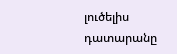լուծելիս դատարանը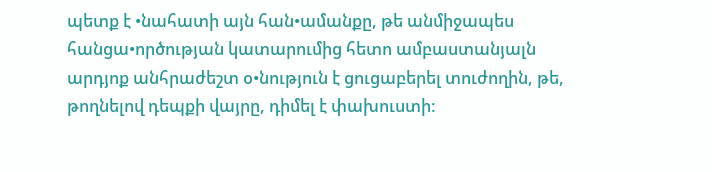պետք է •նահատի այն հան•ամանքը, թե անմիջապես հանցա•ործության կատարումից հետո ամբաստանյալն արդյոք անհրաժեշտ օ•նություն է ցուցաբերել տուժողին, թե, թողնելով դեպքի վայրը, դիմել է փախուստի: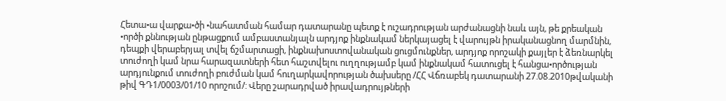Հետա•ա վարքա•ծի •նահատման համար դատարանը պետք է ուշադրության արժանացնի նաև այն, թե քրեական •ործի քննության ընթացքում ամբաստանյալն արդյոք ինքնակամ ներկայացել է վարույթն իրականացնող մարմնին, դեպքի վերաբերյալ տվել ճշմարտացի, ինքնախոստովանական ցուցմունքներ, արդյոք որոշակի քայլեր է ձեռնարկել տուժողի կամ նրա հարազատների հետ հաշտվելու ուղղությամբ կամ ինքնակամ հատուցել է հանցա•ործության արդյունքում տուժողի բուժման կամ հուղարկավորության ծախսերը /ՀՀ Վճռաբեկ դատարանի 27.08.2010թվականի թիվ ԳԴ1/0003/01/10 որոշում/: Վերը շարադրված իրավադրույթների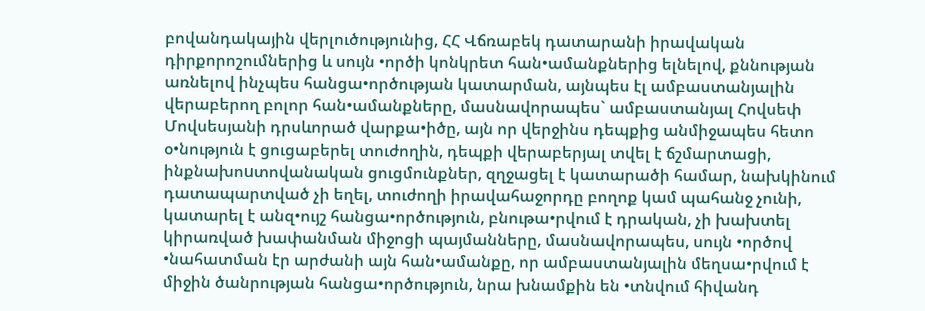բովանդակային վերլուծությունից, ՀՀ Վճռաբեկ դատարանի իրավական դիրքորոշումներից և սույն •ործի կոնկրետ հան•ամանքներից ելնելով, քննության առնելով ինչպես հանցա•ործության կատարման, այնպես էլ ամբաստանյալին վերաբերող բոլոր հան•ամանքները, մասնավորապես` ամբաստանյալ Հովսեփ Մովսեսյանի դրսևորած վարքա•իծը, այն որ վերջինս դեպքից անմիջապես հետո օ•նություն է ցուցաբերել տուժողին, դեպքի վերաբերյալ տվել է ճշմարտացի, ինքնախոuտովանական ցուցմունքներ, զղջացել է կատարածի համար, նախկինում դատապարտված չի եղել, տուժողի իրավահաջորդը բողոք կամ պահանջ չունի, կատարել է անզ•ույշ հանցա•ործություն, բնութա•րվում է դրական, չի խախտել կիրառված խափանման միջոցի պայմանները, մասնավորապես, սույն •ործով •նահատման էր արժանի այն հան•ամանքը, որ ամբաստանյալին մեղսա•րվում է միջին ծանրության հանցա•ործություն, նրա խնամքին են •տնվում հիվանդ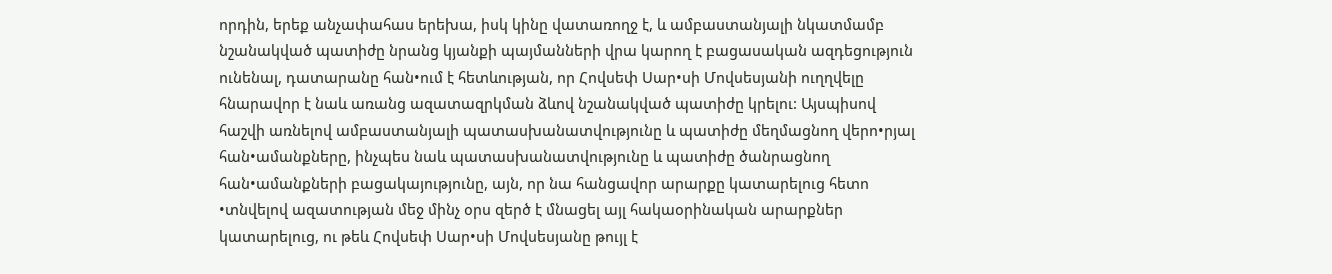որդին, երեք անչափահաս երեխա, իսկ կինը վատառողջ է, և ամբաստանյալի նկատմամբ նշանակված պատիժը նրանց կյանքի պայմանների վրա կարող է բացասական ազդեցություն ունենալ, դատարանը հան•ում է հետևության, որ Հովսեփ Սար•սի Մովսեսյանի ուղղվելը հնարավոր է նաև առանց ազատազրկման ձևով նշանակված պատիժը կրելու: Այսպիսով հաշվի առնելով ամբաստանյալի պատասխանատվությունը և պատիժը մեղմացնող վերո•րյալ հան•ամանքները, ինչպես նաև պատասխանատվությունը և պատիժը ծանրացնող հան•ամանքների բացակայությունը, այն, որ նա հանցավոր արարքը կատարելուց հետո •տնվելով ազատության մեջ մինչ օրս զերծ է մնացել այլ հակաօրինական արարքներ կատարելուց, ու թեև Հովսեփ Սար•սի Մովսեսյանը թույլ է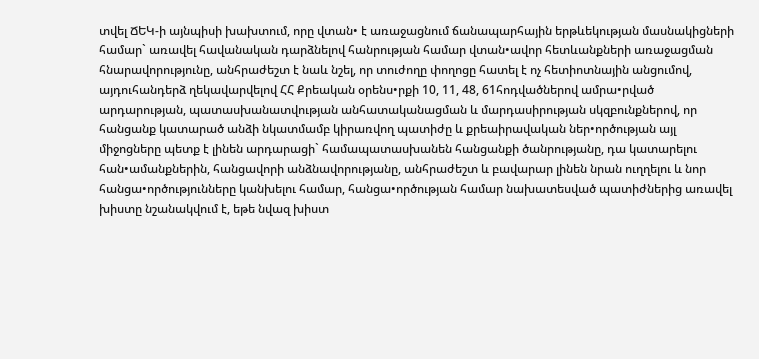տվել ՃԵԿ-ի այնպիսի խախտում, որը վտան• է առաջացնում ճանապարհային երթևեկության մասնակիցների համար` առավել հավանական դարձնելով հանրության համար վտան•ավոր հետևանքների առաջացման հնարավորությունը, անհրաժեշտ է նաև նշել, որ տուժողը փողոցը հատել է ոչ հետիոտնային անցումով, այդուհանդերձ ղեկավարվելով ՀՀ Քրեական օրենս•րքի 10, 11, 48, 61հոդվածներով ամրա•րված արդարության, պատասխանատվության անհատականացման և մարդասիրության սկզբունքներով, որ հանցանք կատարած անձի նկատմամբ կիրառվող պատիժը և քրեաիրավական ներ•ործության այլ միջոցները պետք է լինեն արդարացի` համապատասխանեն հանցանքի ծանրությանը, դա կատարելու հան•ամանքներին, հանցավորի անձնավորությանը, անհրաժեշտ և բավարար լինեն նրան ուղղելու և նոր հանցա•ործությունները կանխելու համար, հանցա•ործության համար նախատեսված պատիժներից առավել խիստը նշանակվում է, եթե նվազ խիստ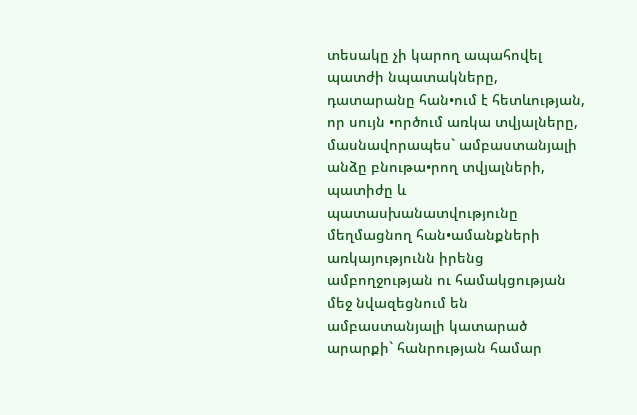տեսակը չի կարող ապահովել պատժի նպատակները, դատարանը հան•ում է հետևության, որ սույն •ործում առկա տվյալները, մասնավորապես` ամբաստանյալի անձը բնութա•րող տվյալների, պատիժը և պատասխանատվությունը մեղմացնող հան•ամանքների առկայությունն իրենց ամբողջության ու համակցության մեջ նվազեցնում են ամբաստանյալի կատարած արարքի` հանրության համար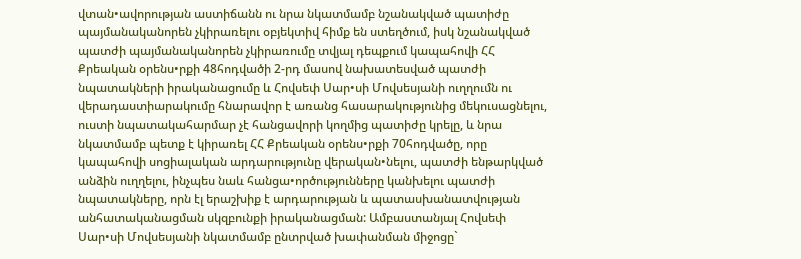վտան•ավորության աստիճանն ու նրա նկատմամբ նշանակված պատիժը պայմանականորեն չկիրառելու օբյեկտիվ հիմք են ստեղծում, իսկ նշանակված պատժի պայմանականորեն չկիրառումը տվյալ դեպքում կապահովի ՀՀ Քրեական օրենս•րքի 48հոդվածի 2-րդ մասով նախատեսված պատժի նպատակների իրականացումը և Հովսեփ Սար•սի Մովսեսյանի ուղղումն ու վերադաստիարակումը հնարավոր է առանց հասարակությունից մեկուսացնելու, ուստի նպատակահարմար չէ հանցավորի կողմից պատիժը կրելը, և նրա նկատմամբ պետք է կիրառել ՀՀ Քրեական օրենս•րքի 70հոդվածը, որը կապահովի սոցիալական արդարությունը վերական•նելու, պատժի ենթարկված անձին ուղղելու, ինչպես նաև հանցա•ործությունները կանխելու պատժի նպատակները, որն էլ երաշխիք է արդարության և պատասխանատվության անհատականացման սկզբունքի իրականացման: Ամբաստանյալ Հովսեփ Սար•սի Մովսեսյանի նկատմամբ ընտրված խափանման միջոցը`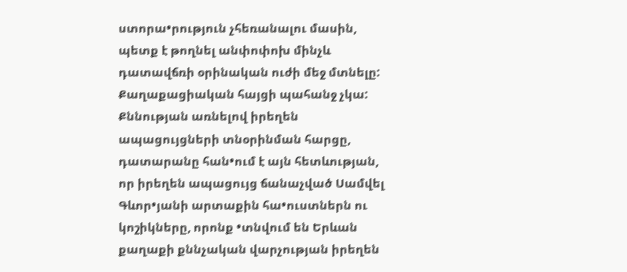ստորա•րություն չհեռանալու մասին, պետք է թողնել անփոփոխ մինչև դատավճռի օրինական ուժի մեջ մտնելը: Քաղաքացիական հայցի պահանջ չկա: Քննության առնելով իրեղեն ապացույցների տնօրինման հարցը, դատարանը հան•ում է այն հետևության, որ իրեղեն ապացույց ճանաչված Սամվել Գևոր•յանի արտաքին հա•ուստներն ու կոշիկները, որոնք •տնվում են Երևան քաղաքի քննչական վարչության իրեղեն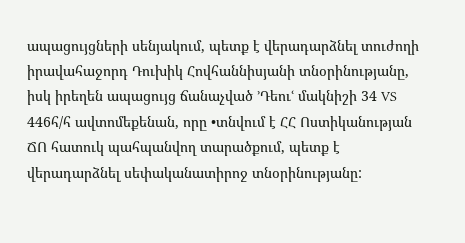ապացույցների սենյակում, պետք է վերադարձնել տուժողի իրավահաջորդ Դուխիկ Հովհաննիսյանի տնօրինությանը, իսկ իրեղեն ապացույց ճանաչված ՚Դեուՙ մակնիշի 34 VS 446հ/հ ավտոմեքենան, որը •տնվում է ՀՀ Ոստիկանության ՃՈ հատուկ պահպանվող տարածքում, պետք է վերադարձնել սեփականատիրոջ տնօրինությանը: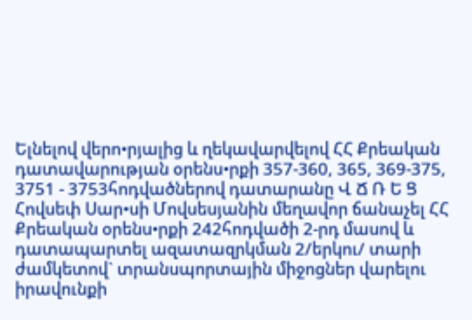Ելնելով վերո•րյալից և ղեկավարվելով ՀՀ Քրեական դատավարության օրենս•րքի 357-360, 365, 369-375, 3751 - 3753հոդվածներով դատարանը Վ Ճ Ռ Ե Ց Հովսեփ Սար•սի Մովսեսյանին մեղավոր ճանաչել ՀՀ Քրեական օրենս•րքի 242հոդվածի 2-րդ մասով և դատապարտել ազատազրկման 2/երկու/ տարի ժամկետով` տրանսպորտային միջոցներ վարելու իրավունքի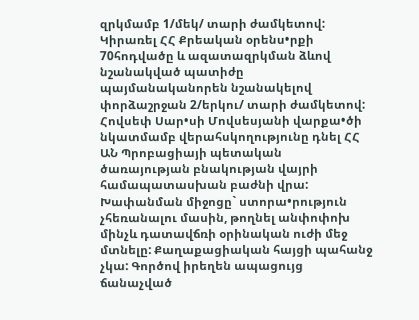զրկմամբ 1/մեկ/ տարի ժամկետով: Կիրառել ՀՀ Քրեական օրենս•րքի 70հոդվածը և ազատազրկման ձևով նշանակված պատիժը պայմանականորեն նշանակելով փորձաշրջան 2/երկու/ տարի ժամկետով: Հովսեփ Սար•սի Մովսեսյանի վարքա•ծի նկատմամբ վերահսկողությունը դնել ՀՀ ԱՆ Պրոբացիայի պետական ծառայության բնակության վայրի համապատասխան բաժնի վրա: Խափանման միջոցը` ստորա•րություն չհեռանալու մասին, թողնել անփոփոխ մինչև դատավճռի օրինական ուժի մեջ մտնելը: Քաղաքացիական հայցի պահանջ չկա: Գործով իրեղեն ապացույց ճանաչված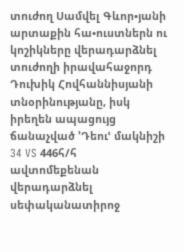տուժող Սամվել Գևոր•յանի արտաքին հա•ուստներն ու կոշիկները վերադարձնել տուժողի իրավահաջորդ Դուխիկ Հովհաննիսյանի տնօրինությանը, իսկ իրեղեն ապացույց ճանաչված ՚Դեուՙ մակնիշի 34 VS 446հ/հ ավտոմեքենան վերադարձնել սեփականատիրոջ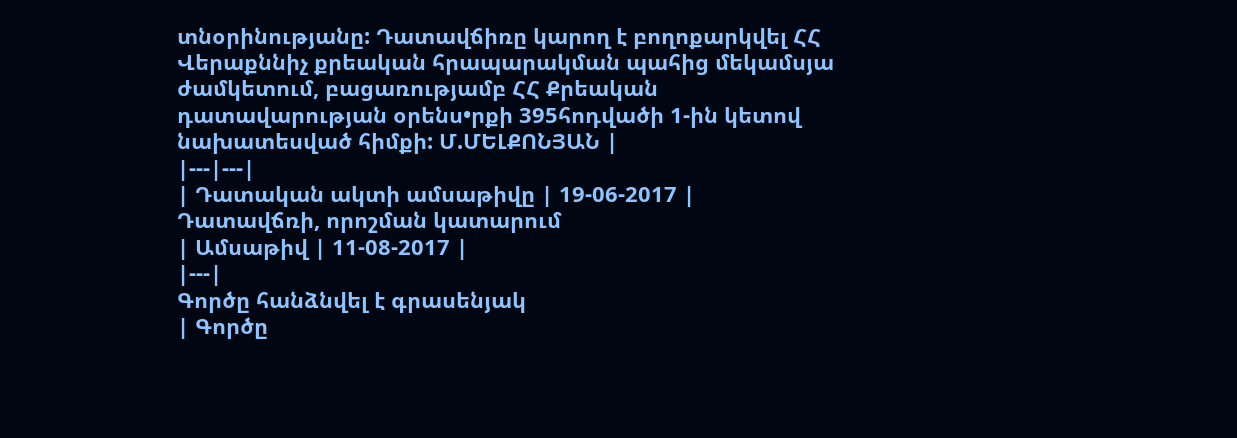տնօրինությանը: Դատավճիռը կարող է բողոքարկվել ՀՀ Վերաքննիչ քրեական հրապարակման պահից մեկամսյա ժամկետում, բացառությամբ ՀՀ Քրեական դատավարության օրենս•րքի 395հոդվածի 1-ին կետով նախատեսված հիմքի: Մ.ՄԵԼՔՈՆՅԱՆ |
|---|---|
| Դատական ակտի ամսաթիվը | 19-06-2017 |
Դատավճռի, որոշման կատարում
| Ամսաթիվ | 11-08-2017 |
|---|
Գործը հանձնվել է գրասենյակ
| Գործը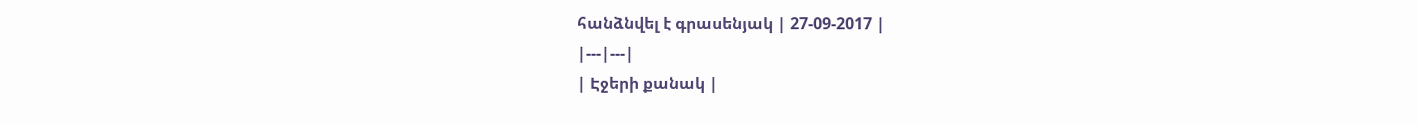հանձնվել է գրասենյակ | 27-09-2017 |
|---|---|
| Էջերի քանակ |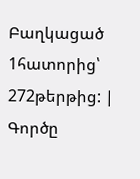Բաղկացած 1հատորից՝ 272թերթից: |
Գործը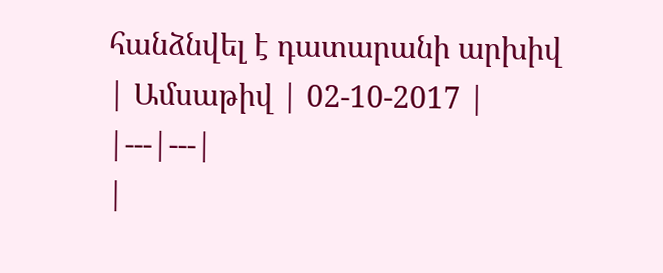հանձնվել է դատարանի արխիվ
| Ամսաթիվ | 02-10-2017 |
|---|---|
|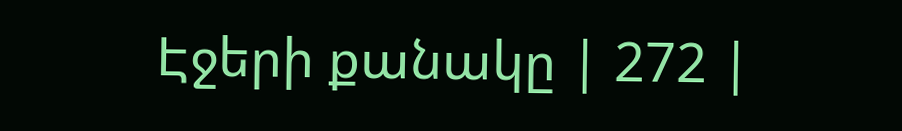Էջերի քանակը | 272 |